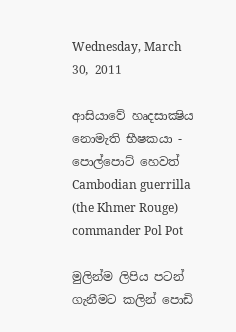Wednesday, March 30, 2011

ආසියාවේ හෘදසාක්‍ෂිය නොමැති භීෂකයා - පොල්පොට් හෙවත් Cambodian guerrilla (the Khmer Rouge) commander Pol Pot

මුලින්ම ලිපිය පටන් ගැනීමට කලින් පොඩි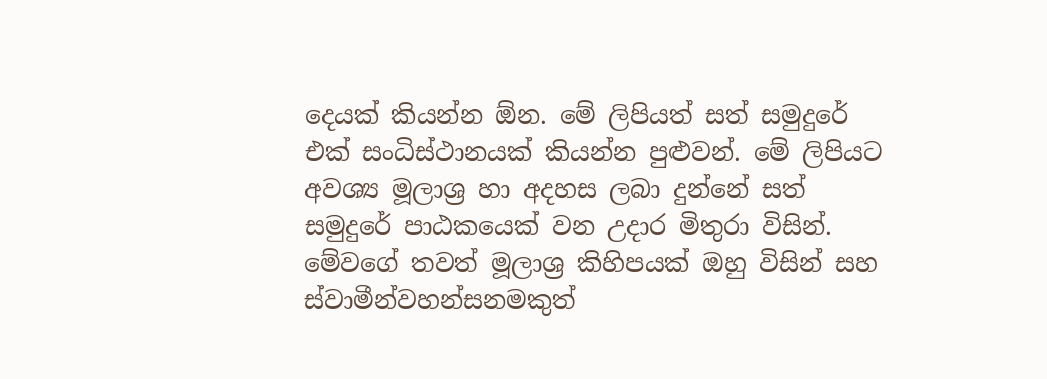දෙයක් කියන්න ඕන. මේ ලිපියත් සත් සමුදුරේ එක් සංධිස්ථානයක් කියන්න පුළුවන්. මේ ලිපියට අවශ්‍ය මූලාශ්‍ර හා අදහස ලබා දුන්නේ සත් සමුදුරේ පාඨකයෙක් වන උදාර මිතුරා විසින්. මේවගේ තවත් මූලාශ්‍ර කිහිපයක් ඔහු විසින් සහ ස්වාමීන්වහන්සනමකුත්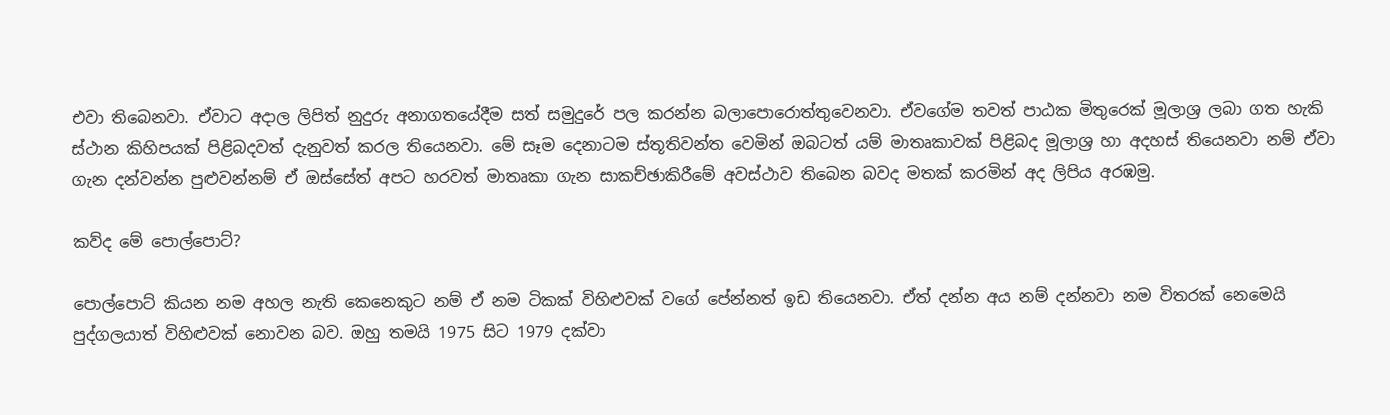එවා තිබෙනවා. ඒවාට අදාල ලිපිත් නුදුරු අනාගතයේදීම සත් සමුදුරේ පල කරන්න බලාපොරොත්තුවෙනවා. ඒවගේම තවත් පාඨක මිතුරෙක් මූලාශ්‍ර ලබා ගත හැකි ස්ථාන කිහිපයක් පිළිබදවත් දැනුවත් කරල තියෙනවා. මේ සෑම දෙනාටම ස්තූතිවන්ත වෙමින් ඔබටත් යම් මාතෘකාවක් පිළිබද මූලාශ්‍ර හා අදහස් තියෙනවා නම් ඒවා ගැන දන්වන්න පුළුවන්නම් ඒ ඔස්සේත් අපට හරවත් මාතෘකා ගැන සාකච්ඡාකිරීමේ අවස්ථාව තිබෙන බවද මතක් කරමින් අද ලිපිය අරඹමු.

කව්ද මේ පොල්පොට්?

පොල්පොට් කියන නම අහල නැති කෙනෙකුට නම් ඒ නම ටිකක් විහිළුවක් වගේ පේන්නත් ඉඩ තියෙනවා. ඒත් දන්න අය නම් දන්නවා නම විතරක් නෙමෙයි පුද්ගලයාත් විහිළුවක් නොවන බව. ඔහු තමයි 1975 සිට 1979 දක්වා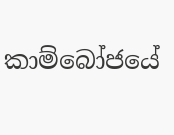කාම්බෝජයේ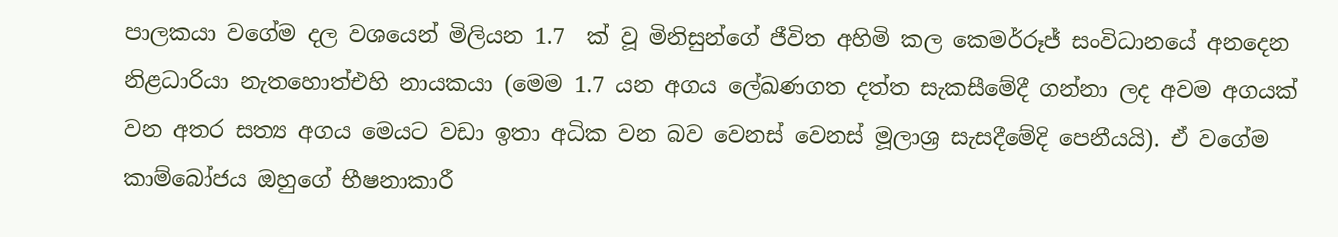පාලකයා වගේම දල වශයෙන් මිලියන 1.7  ක් වූ මිනිසුන්ගේ ජීවිත අහිමි කල කෙමර්රූජ් සංවිධානයේ අනදෙන නිළධාරියා නැතහොත්එහි නායකයා (මෙම 1.7 යන අගය ලේඛණගත දත්ත සැකසීමේදී ගන්නා ලද අවම අගයක් වන අතර සත්‍ය අගය මෙයට වඩා ඉතා අධික වන බව වෙනස් වෙනස් මූලාශ්‍ර සැසදීමේදි පෙනීයයි). ඒ වගේම කාම්බෝජය ඔහුගේ භීෂනාකාරී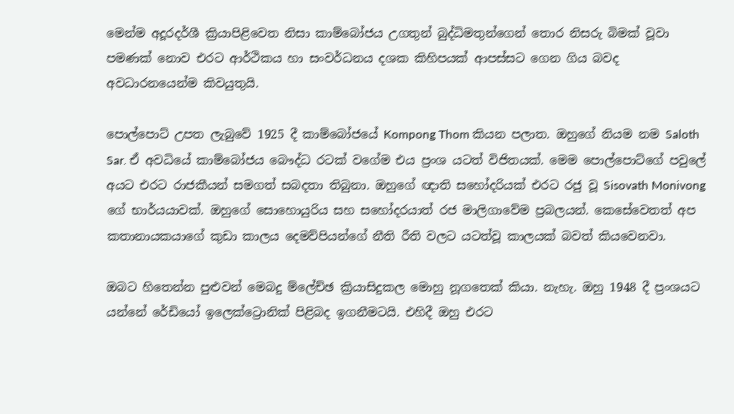මෙන්ම අදූරදර්ශී ක්‍රියාපිළිවෙත නිසා කාම්බෝජය උගතුන් බුද්ධිමතුන්ගෙන් තොර නිසරු බිමක් වූවා පමණක්‍ නොව එරට ආර්ථිකය හා සංවර්ධනය දශක කිහිපයක් ආපස්සට ගෙන ගිය බවද අවධාරනයෙන්ම කිවයුතුයි.

පොල්පොට් උපත ලැබුවේ 1925 දී කා‍ම්බෝජයේ Kompong Thom කියන පලාත. ඔහුගේ නියම නම Saloth Sar. ඒ අවධියේ කාම්බෝජය බෞද්ධ රටක් වගේම එය ප්‍රංශ යටත් විජිතයක්. මෙම පොල්පොට්ගේ පවුලේ අයට එරට රාජකීයන් සමගත් සබදතා තිබුනා. ඔහුගේ ඥාති සහෝදරියක් එරට ‍රජු වූ Sisovath Monivong ගේ භාර්යයාවක්. ඔහුගේ සොහොයුරිය සහ සහෝද‍රයාත් රජ මාලිගාවේම ප්‍රබලයන්. කෙසේවෙතත් අප කතානායකයාගේ කුඩා කාලය දෙමව්පියන්ගේ නීති රීති වලට යටත්වූ කාලයක් බවත් කියවෙනවා.

ඔබට හිතෙන්න පුළුවන් මෙබදු ම්ලේච්ඡ ක්‍රියාසිදුකල මොහු නූගතෙක් කියා. නැහැ. ඔහු 1948 දී ප්‍රංශයට යන්නේ රේඩියෝ ඉලෙක්ට්‍රොනික් පිළිබද ඉගනීමටයි. එහිදී ඔහු එ‍රට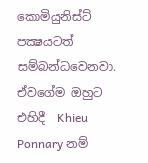කොමියුනිස්ට් පක්‍ෂයටත් සම්බන්ධවෙනවා. ඒවගේම ඔහුට එහිදී  Khieu Ponnary නම්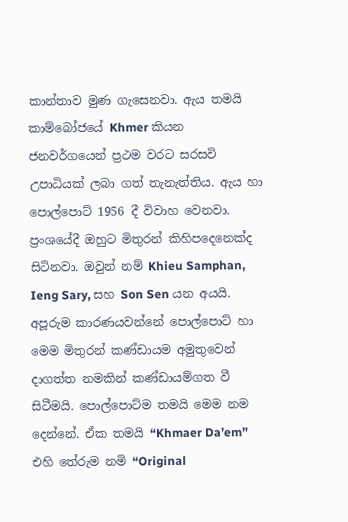කාන්තාව මුණ ගැසෙනවා. ඇය තමයි කා‍ම්බෝජයේ Khmer කියන ජනවර්ගයෙන් ප්‍රථම වරට සරසවි උපාධියක් ලබා ගත් තැනැත්තිය. ඇය හා පොල්පොට් 1956 දී විවාහ වෙනවා. ප්‍රංශයේදී ඔහුට මිතුරන් කිහිපදෙනෙක්ද සිටිනවා. ඔවුන් නම් Khieu Samphan, Ieng Sary, සහ Son Sen යන අයයි. අපූරුම කාරණයවන්නේ පොල්පොට් හා මෙම මිතුරන් කණ්ඩායම අමුතුවෙන් දාගත්ත නමකින් කණ්ඩායම්ගත වී සිටීමයි. පොල්පොට්ම තමයි මෙම නම දෙන්නේ. ඒක තමයි “Khmaer Da’em” එහි තේරුම නමි “Original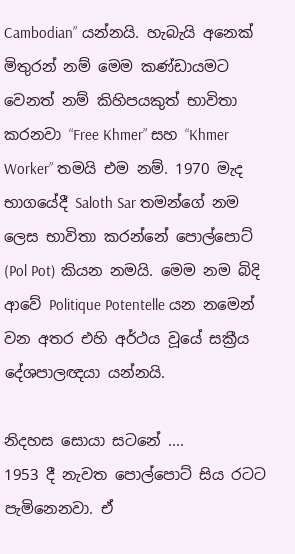Cambodian” යන්නයි. හැබැයි අනෙක් මිතුරන් නම් මෙම කණ්ඩායමට වෙනත් නම් කිහිපයකුත් භාවිතා කරනවා “Free Khmer” සහ “Khmer Worker” තමයි එම නම්. 1970 මැද භාගයේදී Saloth Sar තමන්ගේ නම ලෙස භාවිතා කරන්නේ පොල්පොට් (Pol Pot) කියන නමයි. මෙම නම බිදි ආවේ Politique Potentelle යන නමෙන් වන අතර එහි අර්ථය වූයේ සක්‍රීය දේශපාලඥයා යන්නයි.

නිදහස සොයා සටනේ ....
1953 දී නැවත පොල්පොට් සිය රටට පැමිනෙනවා. ඒ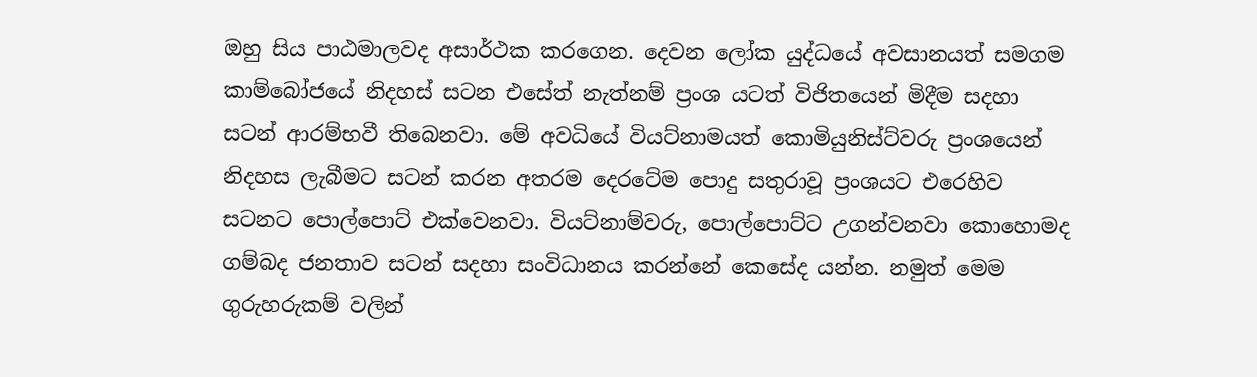ඔහු සිය පාඨමාලවද අසාර්ථක කරගෙන. දෙවන ලෝක යුද්ධයේ අවසානයත් සමගම කාම්බෝජයේ නිදහස් සටන එසේත් නැත්නම් ප්‍රංශ යටත් විජිතයෙන් මිදීම සදහා සටන් ආරම්භවී තිබෙනවා. මේ අවධියේ වියට්නාමයත් කොමියුනිස්ට්වරු ප්‍රංශයෙන් නිදහස ලැබීමට සටන් කරන අතරම දෙරටේම පොදු සතුරාවූ ප්‍රංශයට එරෙහිව සටනට පොල්පොට් එක්වෙනවා. වියට්නාම්වරු, පොල්පොට්ට උගන්වනවා කොහොමද ගම්බද ජනතාව සටන් සදහා සංවිධානය කරන්නේ කෙසේද යන්න. නමුත් මෙම ගුරුහරුකම් වලින්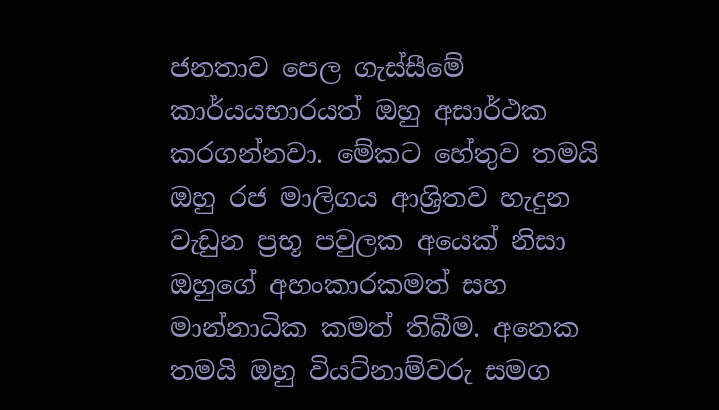ජනතාව පෙල ගැස්සීමේ කාර්යයභාරයත් ඔහු අසාර්ථක කරගන්නවා. මේකට හේතුව තමයි ඔහු රජ මාලිගය ආශ්‍රිතව හැදුන වැඩුන ප්‍රභූ පවුලක අයෙක් නිසා ඔහුගේ අහංකාරකමත් සහ මාන්නාධික කමත් තිබීම. අනෙක තමයි ඔහු වියට්නාම්වරු සමග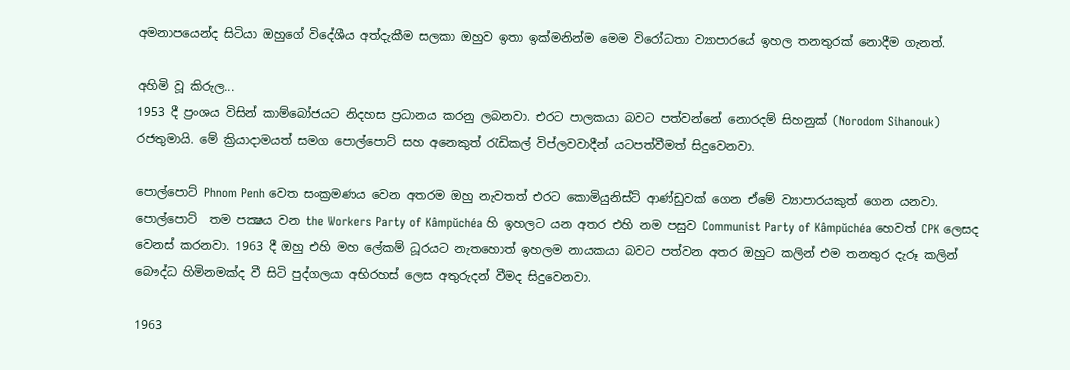අමනාපයෙන්ද සිටියා ඔහුගේ විදේශීය අත්දැකීම සලකා ඔහුව ඉතා ඉක්මනින්ම මෙම විරෝධතා ව්‍යාපාරයේ ඉහල තනතුරක් නොදීම ගැනත්‍.

අහිමි වූ කිරුල...
1953 දී ප්‍රංශය විසින් කාම්බෝජයට නිදහස ප්‍රධානය කරනු ලබනවා. එරට පාලකයා බවට පත්වන්නේ නොරදම් සිහනුක් (Norodom Sihanouk) රජතුමායි. මේ ක්‍රියාදාමයත් සමග පොල්පොට් සහ අනෙකුත් රැඩිකල් විප්ලවවාදීන් යටපත්වීමත් සිදුවෙනවා.

පොල්පොට් Phnom Penh වෙත සංක්‍රමණය වෙන අතරම ඔහු නැවතත් එරට කොමියුනිස්ට් ආණ්ඩුවක් ගෙන ඒමේ ව්‍යාපාරයකුත් ගෙන යනවා. පොල්පොට්  තම පක්‍ෂය වන the Workers Party of Kâmpŭchéa හි ඉහලට යන අතර එහි නම පසුව Communist Party of Kâmpŭchéa හෙවත් CPK ලෙසද වෙනස් කරනවා. 1963 දී ඔහු එහි මහ ලේකම් ධූරයට නැතහොත් ඉහලම නායකයා බවට පත්වන අතර ඔහුට කලින් එම තනතුර දැරූ කලින් බෞද්ධ හිමිනමක්ද වී සිටි පුද්ගලයා අභිරහස් ලෙස අතුරුදන් වීමද සිදුවෙනවා.

1963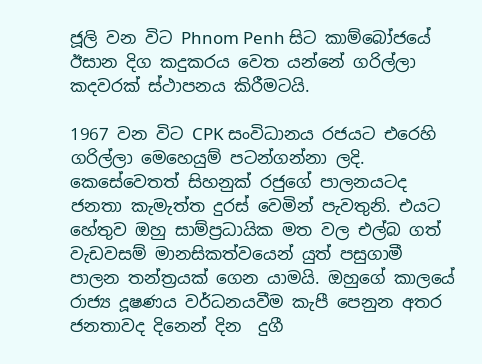ජූලි වන විට Phnom Penh සිට කාම්බෝජයේ ඊසාන දිග කදුකරය වෙත යන්නේ ගරිල්ලා කදවරක් ස්ථාපනය කිරීමටයි.

1967 වන විට CPK සංවිධානය රජයට ‍එරෙහි ගරිල්ලා මෙහෙයුම් පටන්ගන්නා ලදි.
කෙසේවෙතත් සිහනුක් රජුගේ පාලනයටද ජනතා කැමැත්ත දුරස් වෙමින් පැවතුනි. එයට හේතුව ඔහු සාම්ප්‍රධායික මත වල එල්බ ගත් වැඩවසම් මානසිකත්වයෙන් යුත් පසුගාමී පාලන තන්ත්‍රයක් ගෙන යාමයි. ඔහුගේ කාලයේ රාජ්‍ය දූෂණය වර්ධනයවීම කැපී පෙනුන අතර ජනතාවද දිනෙන් දින  දුගී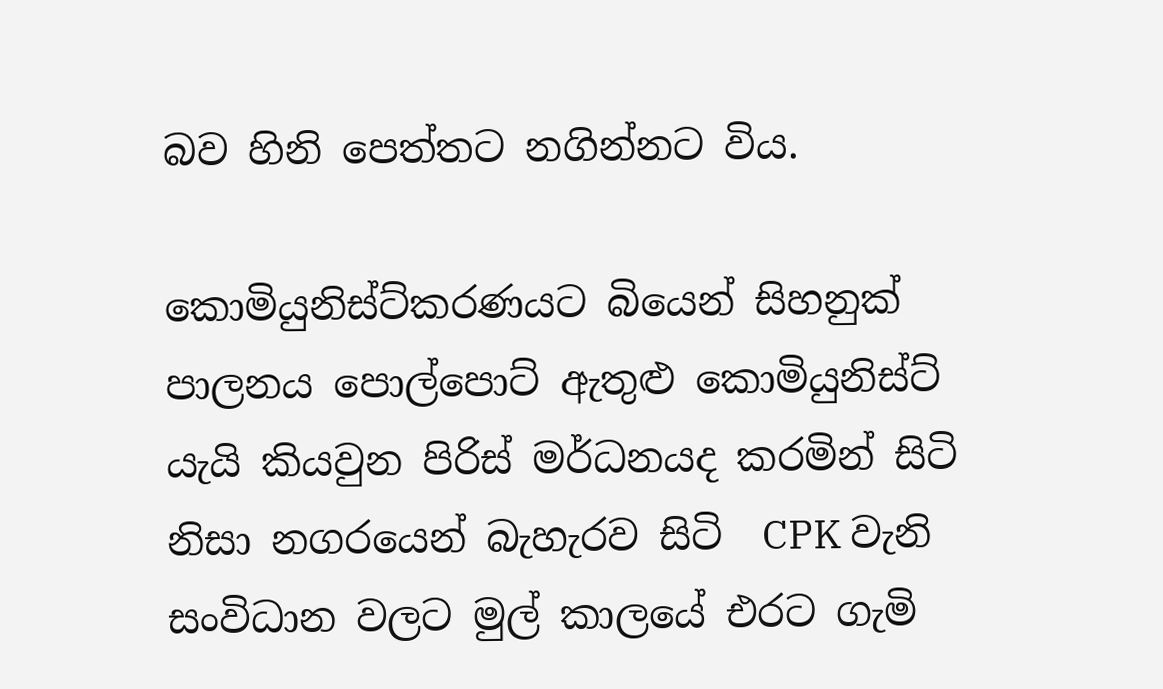බව ‍හිනි පෙත්තට නගින්නට විය.

කොමියුනිස්ට්කරණයට බියෙන් සිහනුක් පාලනය පොල්පොට් ඇතුළු කොමියුනිස්ට් යැයි කියවුන පිරිස් මර්ධනයද කරමින් සිටි නිසා නගරයෙන් බැහැරව සිටි  CPK වැනි සංවිධාන වලට මුල් කාලයේ එරට ගැමි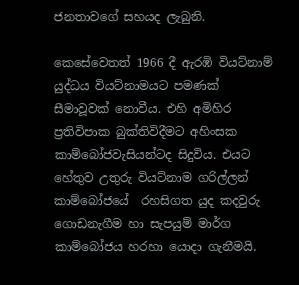ජනතාවගේ සහයද ලැබුනි.

කෙසේවෙතත් 1966 දී ඇරඹි වියට්නාම් යුද්ධය වියට්නාමයට පමණක් සීමාවූවක් නොවීය. එහි අමිහිර ප්‍රතිවිපාක බුක්තිවිදීමට අහිංසක කාම්බෝජවැසියන්ටද සිදුවිය. එයට හේතුව උතුරු වියට්නාම ගරිල්ලන් කාම්බෝජයේ  රහසිගත යුද කදවුරු ගොඩනැගීම හා සැපයුම් මාර්ග කාම්බෝජය හරහා යොදා ගැනීමයි.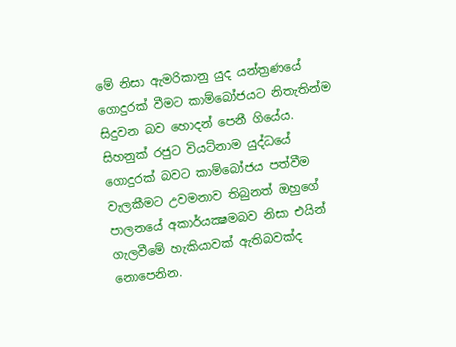මේ නිසා ඇමරිකානු යුද යන්ත්‍රණයේ ගොදුරක් වීමට කාම්බෝජයට නිතැතින්ම සිදුවන බව හොදන් පෙනී ගියේය. සිහනුක් රජුට වියට්නාම යුද්ධයේ ගොදුරක් බවට කාම්බෝජය පත්වීම වැලකීමට උවමනාව තිබුනත් ඔහුගේ පාලනයේ අකාර්යක්‍ෂමබව නිසා එයින් ගැලවීමේ හැකියාවක් ඇතිබවක්ද නොපෙනින.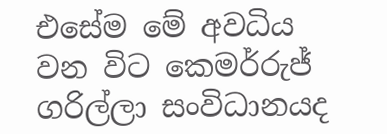එසේම මේ අවධිය වන විට කෙමර්රුජ් ගරිල්ලා සංවිධානයද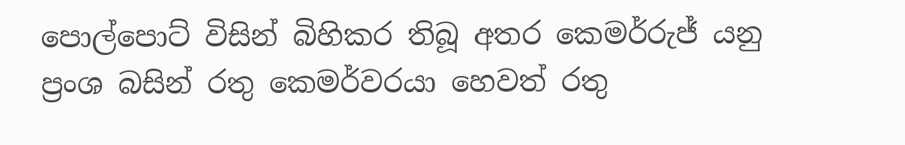පොල්පොට් විසින් බිහිකර තිබූ අතර කෙමර්රුජ් යනු ප්‍රංශ බසින් රතු කෙමර්වරයා හෙවත් රතු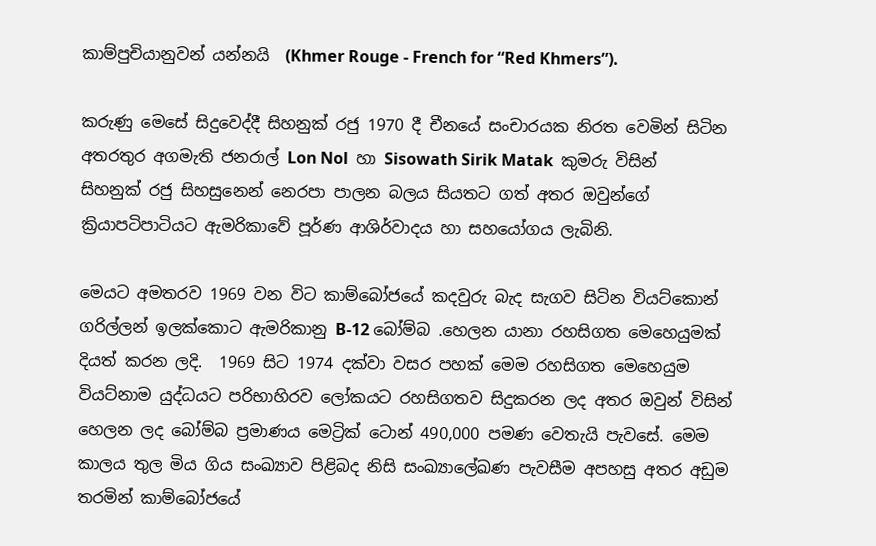කාම්පුචියානුවන් යන්නයි  (Khmer Rouge - French for “Red Khmers”).

කරුණු මෙසේ සිදුවෙද්දී සිහනුක් රජු 1970 දී චීනයේ සංචාරයක නිරත වෙමින් සිටින අතරතුර අගමැති ජනරාල් Lon Nol  හා Sisowath Sirik Matak  කුමරු විසින් සිහනුක් රජු සිහසුනෙන් නෙරපා පාලන බලය සියතට ගත් අතර ඔවුන්ගේ ක්‍රියාපටිපාටියට ඇමරිකාවේ පූර්ණ ආශිර්වාදය හා සහයෝගය ලැබිනි.

මෙයට අමතරව 1969 වන විට කාම්බෝජයේ කදවුරු බැද සැගව සිටින වියට්කොන් ගරිල්ලන් ඉලක්කොට ඇමරිකානු B-12 බෝම්බ .හෙලන යානා රහසිගත මෙහෙයුමක් දියත් කරන ලදි.  1969 සිට 1974 දක්වා වසර පහක් මෙම රහසිගත මෙහෙයුම වියට්නාම යුද්ධයට පරිභාහිරව ලෝකයට රහසිගතව සිදුකරන ලද අතර ඔවුන් විසින් හෙලන ලද බෝම්බ ප්‍රමාණය මෙට්‍රික් ටොන් 490,000 පමණ වෙතැයි පැවසේ. මෙම කාලය තුල මිය ගිය සංඛ්‍යාව පිළිබද නිසි සංඛ්‍යාලේඛණ පැවසීම අපහසු අතර අඩුම තරමින් කාම්බෝජයේ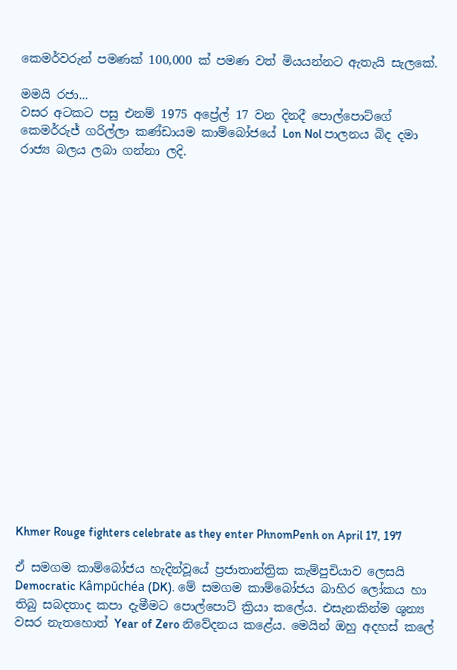කෙමර්වරුන් පමණක් 100,000 ක් පමණ වත් මියයන්නට ඇතැයි සැලකේ.

මමයි රජා...
වසර අටකට පසු එනම් 1975 අප්‍රේල් 17 වන දිනදී පොල්පොට්ගේ කෙමර්රුජ් ගරිල්ලා කණ්ඩායම කාම්බෝජයේ Lon Nol පාලනය බිද දමා රාජ්‍ය බලය ලබා ගන්නා ලදි.




















Khmer Rouge fighters celebrate as they enter PhnomPenh on April 17, 197

ඒ සමගම කාම්බෝජය හැදින්වූයේ ප්‍රජාතාන්ත්‍රික කැම්පුචියාව ලෙසයි Democratic Kâmpŭchéa (DK). මේ සමගම කාම්බෝජය බාහිර ලෝකය හා තිබු සබදතාද කපා දැමීමට පොල්පොට් ක්‍රියා කලේය. එසැනකින්ම ශුන්‍ය වසර නැතහොත් Year of Zero නිවේදනය කළේය. මෙයින් ඔහු අදහස් කලේ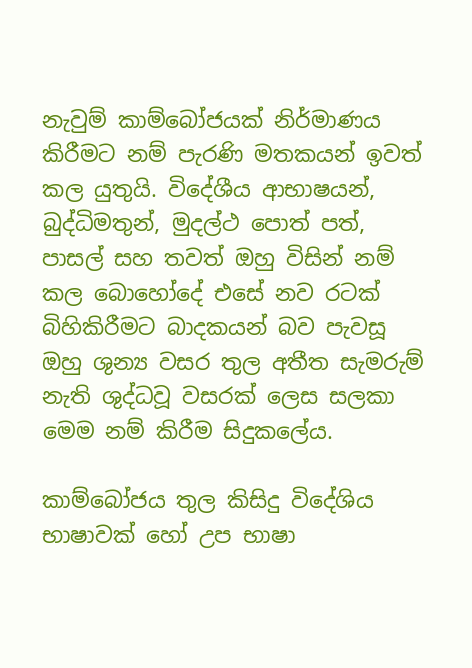නැවුම් කාම්බෝජයක් නිර්මාණය කිරීමට නම් පැරණි මතකයන් ඉවත් කල යුතුයි. විදේශීය ආභාෂයන්, බුද්ධිමතුන්, මුදල්ථ පොත් පත්, පාසල් සහ තවත් ඔහු විසින් නම් කල බොහෝදේ එසේ නව රටක් බිහිකිරීමට බාදකයන් බව පැවසූ ඔහු ශුන්‍ය වසර තුල අතීත සැමරුම් නැති ශුද්ධවූ වසරක් ලෙස සලකා මෙම නම් කිරීම සිදුකලේය.

කාම්බෝජය තුල කිසිදු විදේශිය භාෂාවක් හෝ උප භාෂා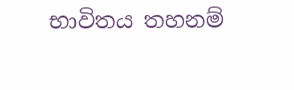භාවිතය තහනම්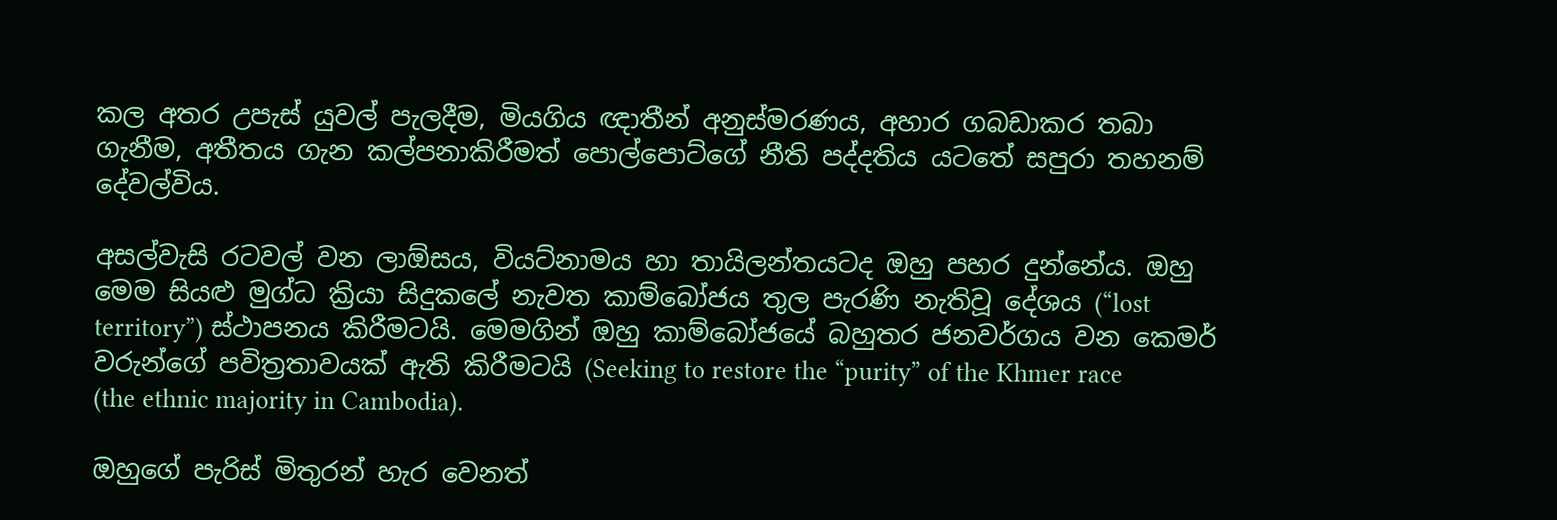කල අතර උපැස් යුවල් පැලදීම, මියගිය ඥාතීන් අනුස්මරණය, අහාර ගබඩාකර තබා ගැනීම, අතීතය ගැන කල්පනාකිරීමත් පොල්පොට්ගේ නීති පද්දතිය යටතේ සපුරා තහනම් දේවල්විය.

අසල්වැසි රටවල් වන ලාඕසය, වියට්නාමය හා තායිලන්තයටද ඔහු පහර දුන්නේය. ඔහු මෙම සියළු මුග්ධ ක්‍රියා සිදුකලේ නැවත කාම්බෝජය තුල පැරණි නැතිවූ දේශය (“lost territory”) ස්ථාපනය කිරීමටයි. මෙමගින් ඔහු කාම්බෝජයේ බහුතර ජනවර්ගය වන කෙමර් වරුන්ගේ පවිත්‍රතාවයක් ඇති කිරීමටයි (Seeking to restore the “purity” of the Khmer race (the ethnic majority in Cambodia).

ඔහුගේ පැරිස් මිතුරන් හැර වෙනත්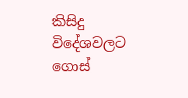කිසිදු විදේශවලට ගොස්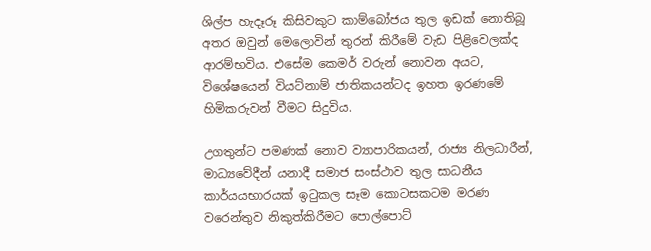ශිල්ප හැදෑරූ කිසිවකුට කාම්බෝජය තුල ඉඩක් නොතිබූ අතර ඔවුන් මෙලොවින් තුරන් කිරීමේ වැඩ පිළිවෙලක්ද ආරම්භවිය. එසේම කෙමර් වරුන් නොවන අයට, විශේෂයෙන් වියට්නාම් ජාතිකයන්ටද ඉහත ඉරණමේ හිමිකරුවන් වීමට සිදුවිය.

උගතුන්ට පමණක් නොව ව්‍යාපාරිකයන්, රාජ්‍ය නිලධාරීන්, මාධ්‍යවේදීන් යනාදී සමාජ සංස්ථාව තුල සාධනීය කාර්යයභාරයක් ඉටුකල සෑම කොටසකටම මරණ වරෙන්තුව නිකුත්කිරීමට පොල්පොට්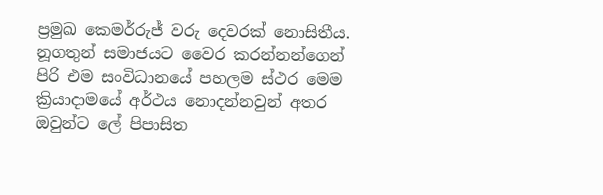ප්‍රමුඛ කෙමර්රුජ් වරු දෙවරක් නොසිතීය. නූගතුන් සමාජයට වෛර කරන්නන්ගෙන් පිරි එම සංවිධානයේ පහලම ස්ථර මෙම ක්‍රියාදාමයේ අර්ථය නොදන්නවුන් අතර ඔවුන්ට ලේ පිපාසිත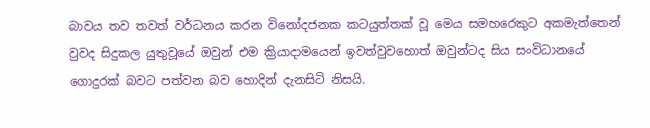බාවය තව තවත් වර්ධනය කරන විනෝදජනක කටයුත්තක් වූ මෙය සමහරෙකුට අකමැත්තෙන් වුවද සිදුකල යුතුවූයේ ඔවුන් එම ක්‍රියාදාමයෙන් ඉවත්වුවහොත් ඔවුන්ටද සිය සංවිධානයේ ගොදුරක් බවට පත්වන බව හොදින් දැනසිටි නිසයි.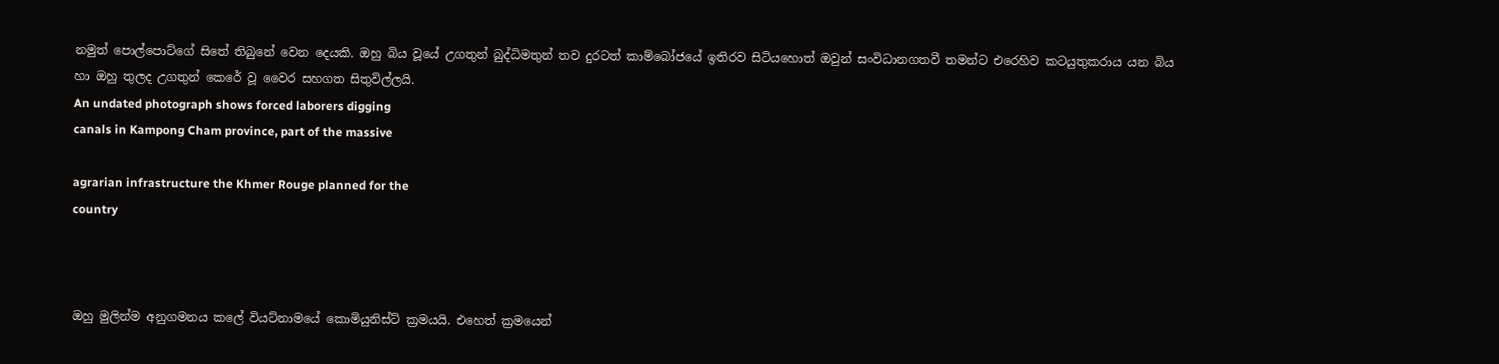නමුත් පොල්පොට්ගේ සි‍තේ තිබුනේ වෙන දෙයකි‍. ඔහු බිය වූයේ උගතුන් බුද්ධිමතුන් තව දුරටත් කා‍ම්බෝජයේ ඉතිරව සිටියහොත් ඔවුන් සංවිධානගතවී තමන්ට එරෙහිව කටයුතුකරාය යන බිය හා ඔහු තුලද උගතුන් කෙරේ වූ වෛර සහගත සිතුවිල්ලයි‍.
An undated photograph shows forced laborers digging
canals in Kampong Cham province, part of the massive

agrarian infrastructure the Khmer Rouge planned for the
country



ඔහු මුලින්ම අනුගමනය කලේ වියට්නාමයේ කොමියුනිස්ට් ක්‍රමයයි. එහෙත් ක්‍රමයෙන්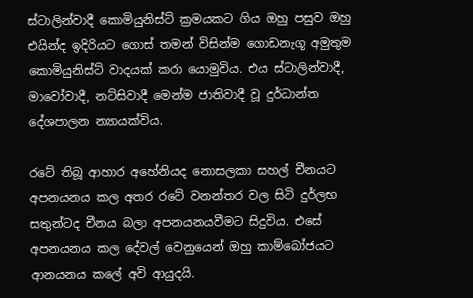ස්ටාලින්වාදී කොමියුනිස්ට් ක්‍රමයකට ගිය ඔහු පසුව ඔහු එයින්ද ඉදිරියට ගොස් තමන් විසින්ම ගොඩනැගූ අමුතුම කොමියුනිස්ට් වාදයක් කරා යොමුවිය. එය ස්ටාලින්වාදී, මාවෝවාදී, නට්සිවාදී මෙන්ම ජාතිවාදී වූ දුර්ධාන්ත දේශපාලන න්‍යායක්විය.

ර‍ටේ තිබූ ආහාර අහේනියද නොසලකා සහල් චීනයට අපනයනය කල අතර රටේ වනන්තර වල සිටි දුර්ලභ සතුන්ටද චීනය බලා අපනයනයවීමට සිදුවිය. එසේ අපනයනය කල ‍දේවල් වෙනුයෙන් ඔහු කාම්බෝජයට ආනයනය කලේ අවි ආයුදයි.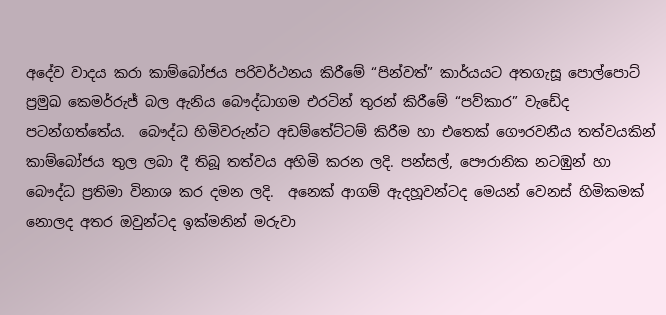අදේව වාදය කරා කාම්බෝජය පරිවර්ථනය කිරීමේ “පින්වත්” කාර්යයට අතගැසූ පොල්පොට් ප්‍රමුඛ කෙමර්රුජ් බල ඇනිය බෞද්ධාගම එරටින් තුරන් කිරීමේ “පව්කාර” වැඩේද පටන්ගත්තේය‍.  බෞද්ධ හිමිවරුන්ට අඩම්තේට්ටම් කිරීම හා එතෙක් ගෞරවනීය තත්වයකින් කාම්බෝජය තුල ලබා දී තිබූ තත්වය අහිමි කරන ලදි. පන්සල්, පෞරානික නටඹුන් හා බෞද්ධ ප්‍රතිමා විනාශ කර දමන ලදි.  අනෙක් ආගම් ඇදහූවන්ටද මෙයන් වෙනස් හිමිකමක් නොලද අතර ඔවුන්ටද ඉක්මනින් මරුවා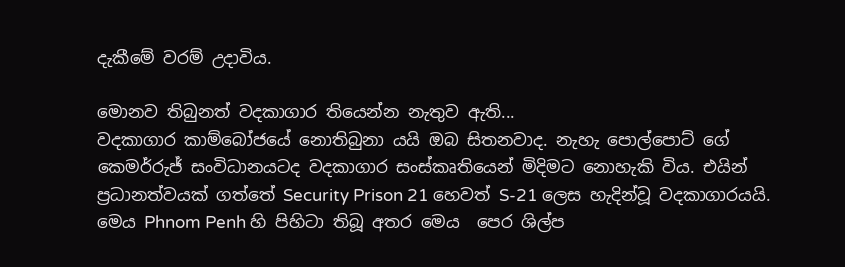දැකීමේ වරම් උදාවිය.

මොනව තිබුනත් වදකාගාර තියෙන්න නැතුව ඇති...
වදකාගාර කාම්බෝජයේ නොතිබුනා යයි ඔබ සිතනවාද. නැහැ පොල්පොට් ගේ කෙමර්රුජ් සංවිධානයටද වදකාගාර සංස්කෘතියෙන් මිදිමට නොහැකි විය. එයින් ප්‍රධානත්වයක් ගත්තේ Security Prison 21 හෙවත් S-21 ලෙස හැදින්වූ වදකාගාරයයි. මෙය Phnom Penh හි පිහිටා තිබූ අතර මෙය  පෙර ශිල්ප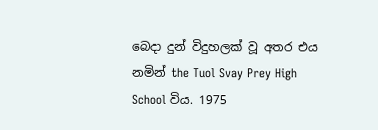බෙදා දුන් විදුහලක් වූ අතර එය නමින් the Tuol Svay Prey High School විය. 1975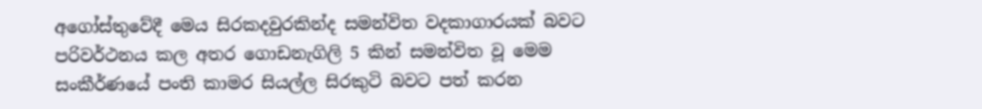අගෝස්තුවේදී මෙය සිරකදවුරකින්ද සමන්විත වදකාගාරයක් බවට පරිවර්ථනය කල අතර ගොඩනැගිලි 5 කින් සමන්විත වූ මෙම සංකීර්ණයේ පංති කාමර සියල්ල සිරකුටි බවට පත් කරන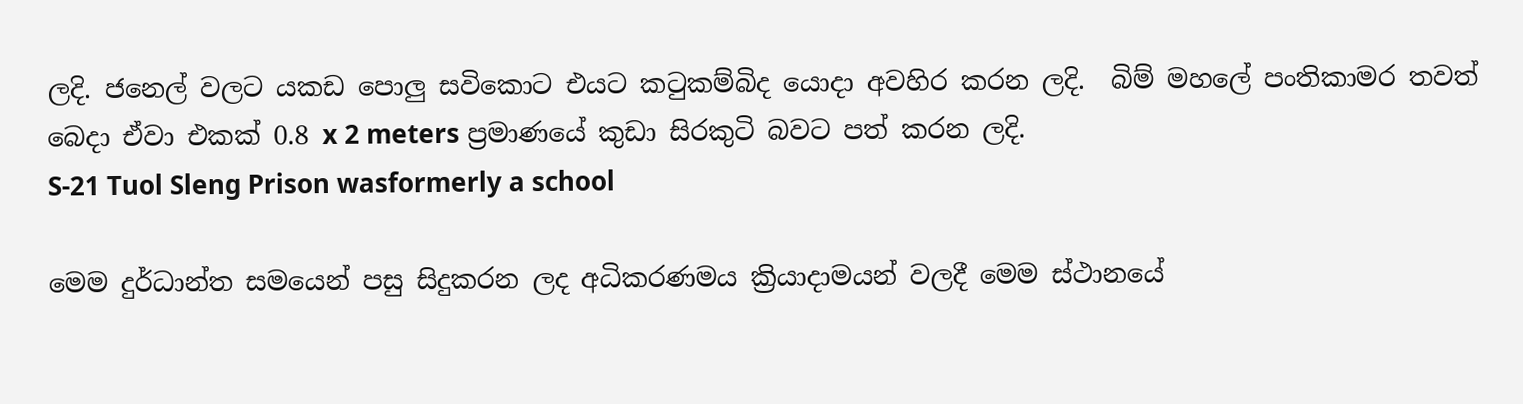ලදි. ජනෙල් වලට යකඩ පොලු සවිකොට එයට කටුකම්බිද යොදා අවහිර කරන ලදි.  බිම් මහලේ පංතිකාමර තවත් බෙදා ඒවා එකක් 0.8 x 2 meters ප්‍රමාණයේ කුඩා සිරකු‍ටි බවට පත් කරන ලදි.
S-21 Tuol Sleng Prison wasformerly a school

මෙම දුර්ධාන්ත සමයෙන් පසු සිදුකරන ලද අධිකරණමය ක්‍රියාදාමයන් වලදී මෙම ස්ථානයේ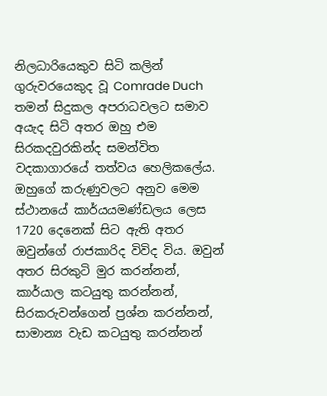නිලධාරියෙකුව සිටි කලින් ගුරු‍වරයෙකුද වූ Comrade Duch තමන් සිදුකල අපරාධවලට සමාව අයැද සිටි අතර ඔහු එම සිරකදවුරකින්ද සමන්විත වදකාගාරයේ තත්වය හෙලිකලේය. ඔහුගේ කරුණුවලට අනුව මෙම ස්ථානයේ කාර්යයමණ්ඩලය ලෙස 1720 දෙනෙක් සිට ඇති අතර ඔවුන්ගේ රාජකාරිද විවිද වි‍ය. ඔවුන් අතර සිරකුටි මුර කරන්නන්, කාර්යාල කටයුතු කරන්නන්, සි‍රකරුවන්ගෙන් ප්‍රශ්න කරන්නන්, සාමාන්‍ය වැඩ කටයුතු කරන්නන්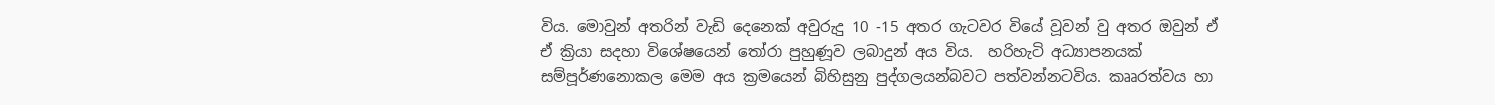විය. මොවුන් අතරින් වැඩි දෙනෙක් අවුරුදු 10 -15 අතර ගැ‍ටවර වියේ වූවන් වු අතර ඔවුන් ඒ ඒ ක්‍රියා සදහා විශේෂයෙන් තෝරා පුහුණූව ලබාදුන් අය විය.  හරිහැටි අධ්‍යාපනයක් සම්පූර්ණනොකල මෙම අය ක්‍රමයෙන් බිහිසුනු පුද්ගලයන්බවට පත්වන්නටවි‍ය. කෲරත්වය හා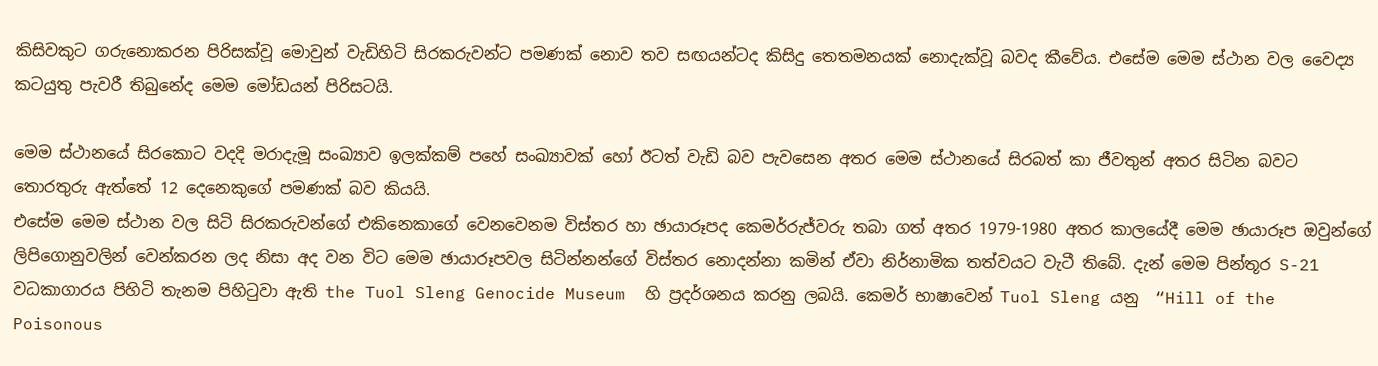කිසිවකුට ගරුනොකරන පිරිසක්වූ මොවුන් වැඩිහිටි සිරකරුවන්ට පමණක් නොව තව සඟයන්ටද කිසිදු තෙතමනයක් නොදැක්වූ බවද කීවේය. එසේම මෙම ස්ථාන වල වෛද්‍ය කටයුතු පැවරී තිබුනේද මෙම මෝඩයන් පිරිසටයි.

මෙම ස්ථානයේ සිරකොට වදදි මරාදැමූ සංඛ්‍යාව ඉලක්කම් පහේ සංඛ්‍යාවක් හෝ ඊටත් වැඩි බව පැවසෙන අතර මෙම ස්ථානයේ සිරබත් කා ජීවතුන් අතර සිටින බවට තොරතුරු ඇත්තේ 12 දෙනෙකුගේ පමණක් බව කියයි.
එසේම මෙම ස්ථාන වල සිටි සිරකරුවන්ගේ එකිනෙකාගේ වෙනවෙනම විස්තර හා ඡායාරූපද කෙමර්රුජ්වරු තබා ගත් අතර 1979-1980 අතර කාලයේදී මෙම ඡායාරූප ඔවුන්ගේ ලිපිගොනුවලින් වෙන්කරන ලද නිසා අද වන විට මෙම ඡායාරූපවල සිටින්නන්ගේ විස්තර නොදන්නා කමින් ඒවා නිර්නාමික තත්වයට වැටී තිබේ. දැන් මෙම පින්තූර S-21 වධකාගාරය පිහිටි තැනම පිහිටුවා ඇති the Tuol Sleng Genocide Museum  හි ප්‍රදර්ශනය කරනු ලබයි. කෙමර් භාෂාවෙන් Tuol Sleng යනු  “Hill of the Poisonous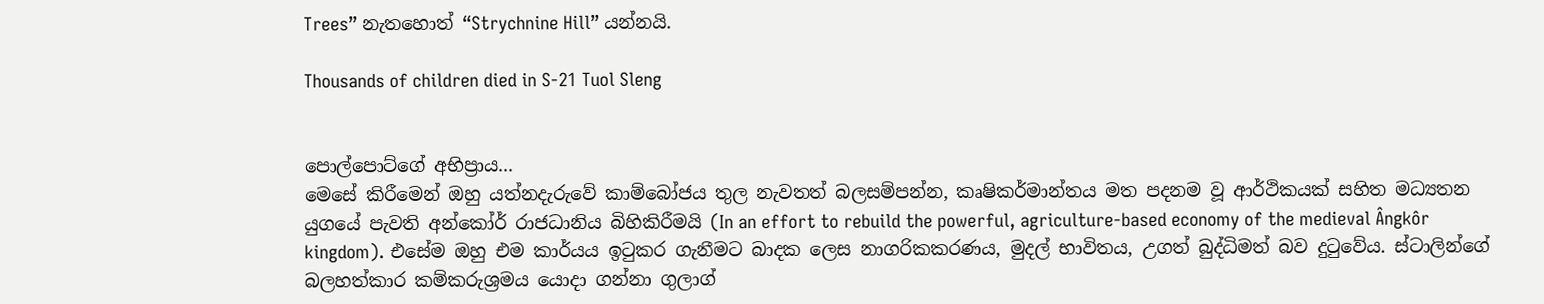Trees” නැතහොත් “Strychnine Hill” යන්නයි.

Thousands of children died in S-21 Tuol Sleng


පොල්පොට්ගේ අභිප්‍රාය...
මෙසේ කිරීමෙන් ඔහු යත්නදැරුවේ කාම්බෝජය තුල නැවතත් බලසම්පන්න, කෘෂිකර්මාන්තය මත පදනම වූ ආර්ථිකයක් සහිත මධ්‍යතන යුගයේ පැවති අන්කෝර් රාජධානිය බිහිකිරීමයි (In an effort to rebuild the powerful, agriculture-based economy of the medieval Ângkôr kingdom). එසේම ඔහු එම කාර්යය ඉටුකර ගැනීමට බාදක ලෙස නාගරිකකරණය, මුදල් භාවිතය, උගත් බුද්ධිමත් බව දුටුවේය. ස්ටාලින්ගේ බලහත්කාර කම්කරුශ්‍රමය යොදා ගන්නා ගුලාග්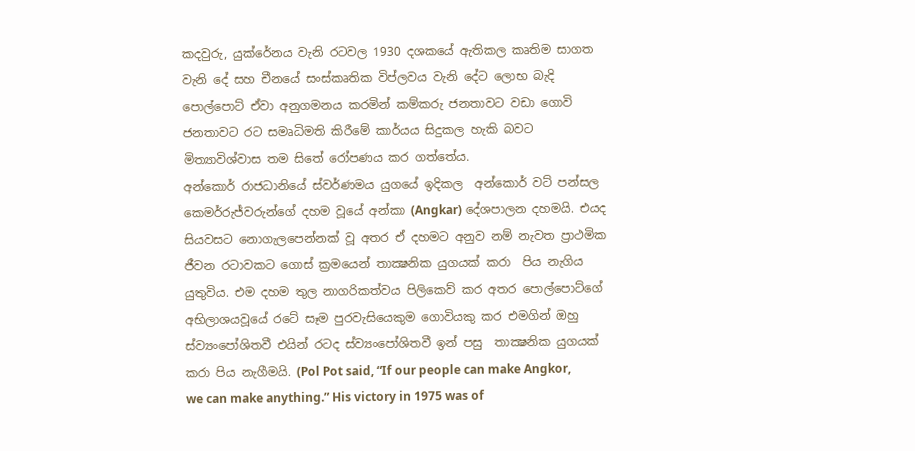කදවුරු, යුක්රේනය වැනි රටවල 1930 දශකයේ ඇතිකල කෘතිම සාගත වැනි ‍දේ සහ චීනයේ සංස්කෘතික විප්ලවය වැනි දේට ලොභ බැදි  පොල්පොට් ඒවා අනුගමනය කරමින් කම්කරු ජනතාවට වඩා ගොවි ජනතාවට රට සමෘධිමති කිරීමේ කාර්යය සිදුකල හැකි බවට මිත්‍යාවිශ්වාස තම සිතේ රෝපණය කර ගත්තේය.
අන්කොර් රාජධානියේ ස්වර්ණමය යුගයේ ඉදිකල  අන්කොර් වට් පන්සල
කෙමර්රුජ්වරුන්ගේ දහම වූයේ අන්කා (Angkar) දේශපාලන දහමයි. එයද සියවසට නොගැලපෙන්නක් වූ අතර ඒ දහමට අනුව නම් නැවත ප්‍රාථමික ජීවන රටාවකට ගොස් ක්‍රමයෙන් තාක්‍ෂනික යුගයක් කරා  පිය නැගිය යුතුවිය. එම දහම තුල නාගරිකත්වය පිලිකෙව් කර අතර පොල්පොට්ගේ අභිලාශයවූයේ රටේ සෑම පුරවැසියෙකුම ගොවියකු කර එමගින් ඔහු ස්ව්‍යංපෝශිතවී එයින් රටද ස්ව්‍යංපෝශිතවී ඉන් පසු  තාක්‍ෂනික යුගයක් කරා පිය නැගීමයි. (Pol Pot said, “If our people can make Angkor, we can make anything.” His victory in 1975 was of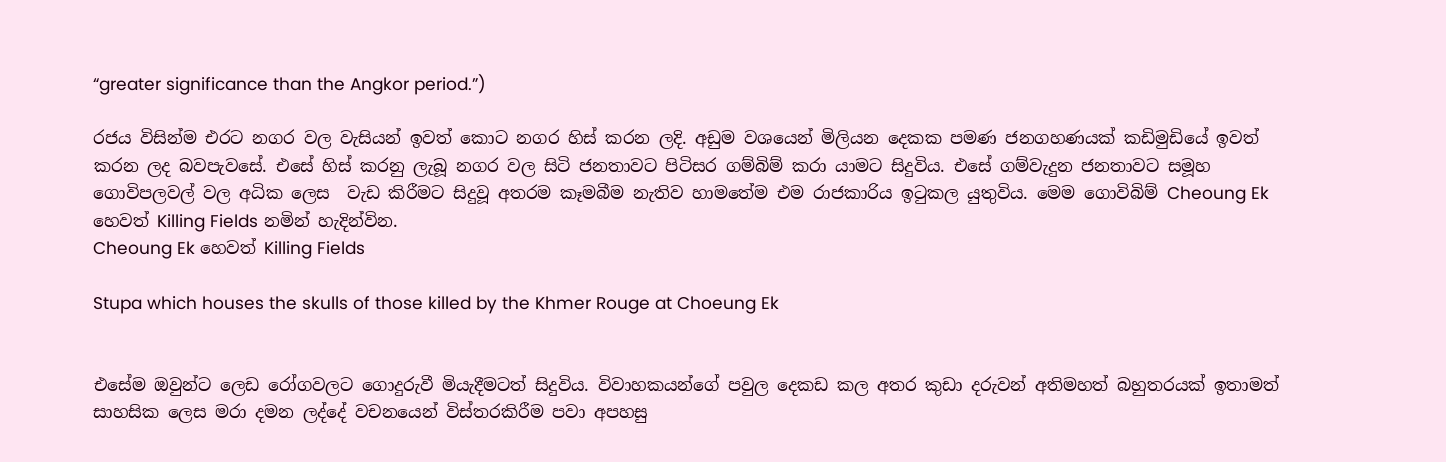“greater significance than the Angkor period.”)

රජය විසින්ම එරට නගර වල වැසියන් ඉවත් කොට නගර හිස් කරන ලදි. අඩුම වශයෙන් මිලියන දෙකක පමණ ජනගහණයක් කඩිමුඩියේ ඉවත් කරන ලද බවපැවසේ‍. එසේ හිස් කරනු ලැබූ නගර වල සිටි ජනතාවට පිටිසර ගම්බිම් කරා යාමට සිදුවිය. එසේ ගම්වැදුන ජනතාවට සමූහ ගොවිපලවල් වල අධික ලෙස  වැඩ කිරීමට සිදුවූ අතරම කෑමබීම නැතිව හාමතේම එම රාජකාරිය ඉටුකල යුතුවිය. මෙම ගොවිබිම් Cheoung Ek හෙවත් Killing Fields නමින් හැදින්වින.
Cheoung Ek හෙවත් Killing Fields

Stupa which houses the skulls of those killed by the Khmer Rouge at Choeung Ek


එසේම ඔවුන්ට ලෙඩ රෝගවලට ගොදුරුවී මියැදීමටත් සිදුවිය. විවාහකයන්ගේ පවුල දෙකඩ කල අතර කුඩා දරුවන් අතිමහත් බහුතරයක් ඉතාමත් සාහසික ලෙස මරා දමන ලද්දේ වචනයෙන් විස්තරකිරීම පවා අපහසු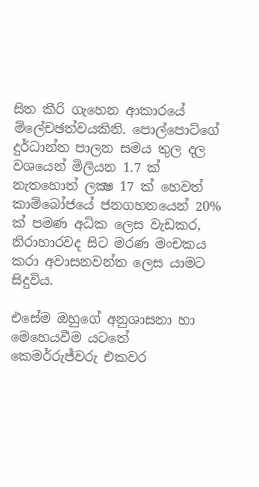සිත කීරි ගැහෙන ආකාරයේ ම්ලේචඡත්වයකිනි. පොල්පොට්ගේ දුර්ධාන්ත පාලන සමය තුල දල වශයෙන් මිලියන 1.7 ක් නැතහොත් ලක්‍ෂ 17 ක් හෙවත් කාම්බෝජයේ ජනගහනයෙන් 20% ක් පමණ අධික ලෙස වැඩකර, නිරාහාරවද සිට මරණ මංචකය කරා අවාසනවන්ත ලෙස යාමට සිදුවිය.

එසේම ඔහුගේ අනුශාසනා හා මෙහෙයවීම යටතේ කෙමර්රුජ්වරු එකවර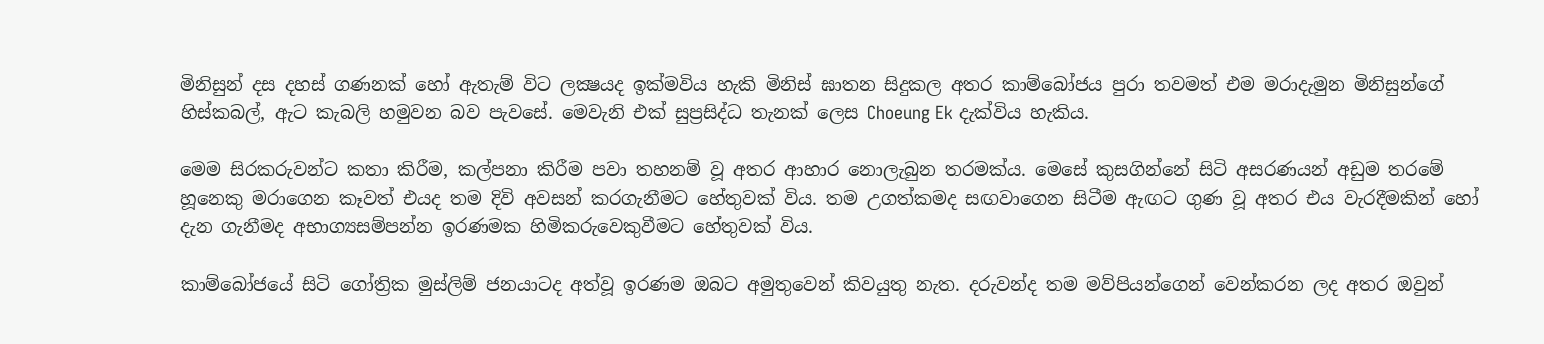මිනිසුන් දස දහස් ගණනක් හෝ ඇතැම් විට ලක්‍ෂයද ඉක්මවිය හැකි මිනිස් ඝාතන සිදුකල අතර කාම්බෝජය පුරා තවමත් එම මරාදැමුන මිනිසුන්ගේ හිස්කබල්, ඇට කැබලි හමුවන බව පැවසේ. මෙවැනි එක් සුප්‍රසිද්ධ තැනක් ලෙස Choeung Ek දැක්විය හැකිය.

මෙම සිරකරුවන්ට කතා කිරීම, කල්පනා කිරීම පවා තහනම් වූ අතර ආහාර නොලැබුන තරමක්ය. මෙසේ කුසගින්නේ සිටි අසරණයන් අඩුම තරමේ හූනෙකු මරාගෙන කෑවත් එයද තම දිවි අවසන් කරගැනීමට හේතුවක් විය. තම උගත්කමද සඟවාගෙන සිටීම ඇඟට ගුණ වූ අතර එය වැරදීමකින් හෝ දැන ගැනීමද අභාග්‍යසම්පන්න ඉරණමක හිමිකරුවෙකු‍වීමට හේතුවක් විය.

කාම්බෝජයේ සිටි ගෝත්‍රික මුස්ලිම් ජනයාටද අත්වූ ඉරණම ඔබට අමුතුවෙන් කිවයුතු නැත. දරුවන්ද තම මව්පියන්ගෙන් වෙන්කරන ලද අතර ඔවුන්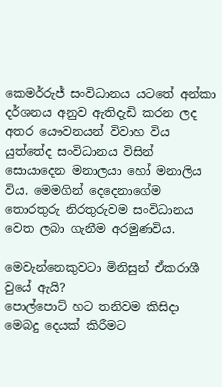කෙමර්රුජ් සංවිධානය යටතේ අන්කා දර්ශනය අනුව ඇතිදැඩි කරන ලද අතර යෞවනයන් විවාහ විය යුත්තේද සංවිධානය විසින් සොයාදෙන මනාලයා හෝ මනාලිය විය. මෙමගින් දෙදෙනාගේම තොරතුරු නිරතුරුවම සංවිධානය වෙත ලබා ගැනීම අරමුණවිය.

මෙවැන්නෙකුවටා මිනිසුන් ඒකරාශී වුයේ ඇයි?
පොල්පොට් හට තනිවම කිසිදා මෙබදු දෙයක් කිරීමට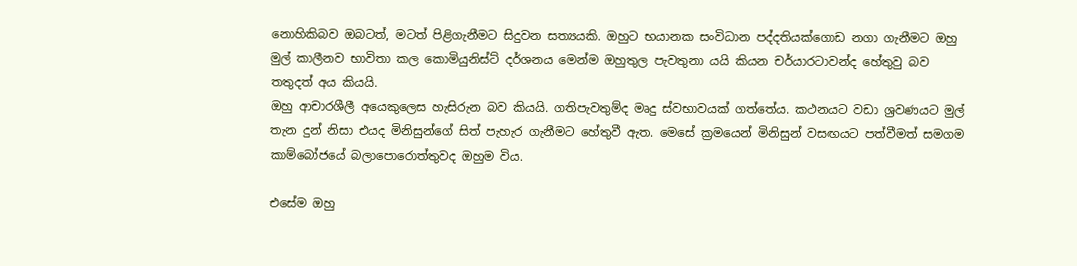නොහිකිබව ඔබටත්, මටත් පිළිගැනීමට සිදුවන සත්‍යයකි. ඔහුට භයානක සංවිධාන පද්දතියක්ගොඩ නගා ගැනීමට ඔහු මුල් කාලීනව භාවිතා කල කොමියුනිස්ට් දර්ශනය මෙන්ම ඔහුතුල පැවතුනා යයි කියන චර්යාරටාවන්ද හේතුවු බව තතුදත් අය කියයි.
ඔහු ආචාරශීලී අයෙකුලෙස හැසිරුන බව කියයි. ගතිපැවතුම්ද මෘදු ස්වභාවයක් ගත්තේය. කථනයට වඩා ශ්‍රවණයට මුල් තැන දුන් නිසා එයද මිනිසුන්ගේ සිත් පැහැර ගැනීමට හේතුවී ඇත. මෙසේ ක්‍රමයෙන් මිනිසුන් වසඟයට පත්වීමත් සමගම කාම්බෝජයේ බලාපොරොත්තුවද ඔහුම විය.

එසේම ඔහු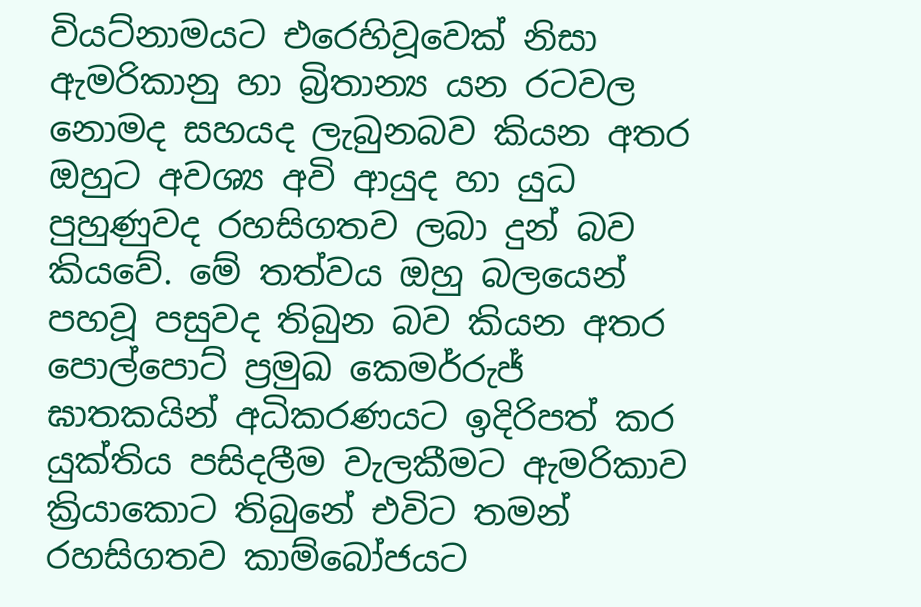වියට්නාමයට එරෙහිවූවෙක් නිසා ඇමරිකානු හා බ්‍රිතාන්‍ය යන රටවල නොමද සහයද ලැබුනබව කියන අතර ඔහුට අවශ්‍ය අවි ආයුද හා යුධ පුහුණුවද රහසිගතව ලබා දුන් බව කියවේ. මේ තත්වය ඔහු බලයෙන් පහවූ පසුවද තිබුන බව කියන අතර පොල්පොට් ප්‍රමුඛ කෙමර්රුජ් ඝාතක‍යින් අධිකරණයට ඉදිරිපත් කර යුක්තිය පසිදලීම වැලකීමට ඇමරිකාව ක්‍රියාකොට තිබුනේ එවිට තමන් රහසිගතව කාම්බෝජයට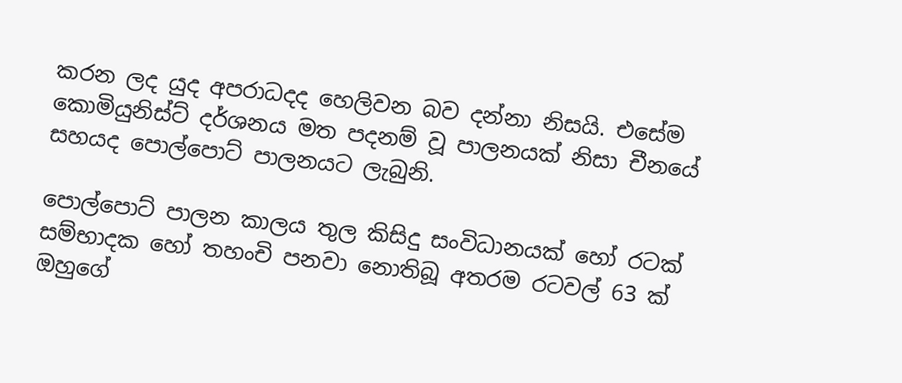කරන ලද යුද අපරාධදද හෙලිවන බව දන්නා නිසයි. එසේම කොමියුනිස්ට් දර්ශනය මත පදනම් වූ පාලනයක් නිසා චීනයේ සහයද පොල්පොට් පාලනයට ලැබුනි.

පොල්පොට් පාලන කාලය තුල කිසිදු සංවිධානයක් හෝ රටක් සම්භාදක හෝ තහංචි පනවා නොතිබූ අතරම රටවල් 63 ක් ඔහුගේ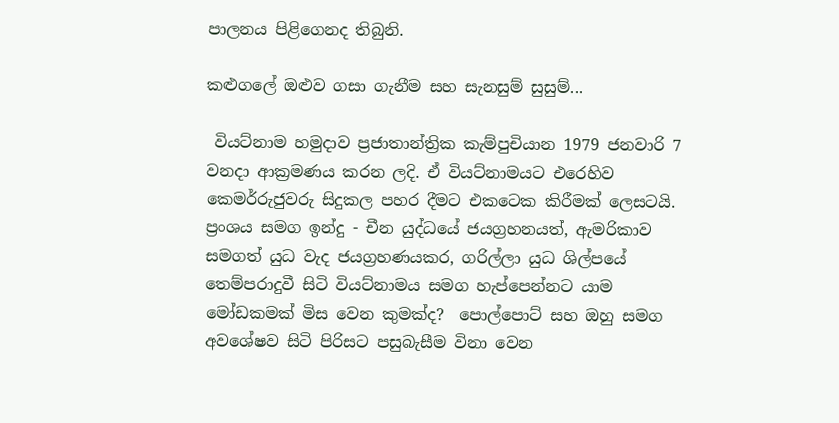පාලනය පිළිගෙනද තිබුනි.

කළුගලේ ඔළුව ගසා ගැනීම සහ සැනසුම් සුසුම්...

 වියට්නාම හමුදාව ප්‍රජාතාන්ත්‍රික කැම්පුචියාන 1979 ජනවාරි 7 වනදා ආක්‍රමණය කරන ලදි. ඒ වියට්නාමයට එරෙහිව කෙමර්රුජුවරු සිදුකල පහර දීමට එකටෙක කිරීමක් ලෙසටයි. ප්‍රංශය සමග ඉන්දු - චීන යුද්ධයේ ජයග්‍රහනයත්, ඇමරිකාව සමගත් යුධ වැද ජයග්‍රහණයකර, ගරිල්ලා යුධ ශිල්පයේ තෙම්පරාදුවී සිටි වියට්නාමය සමග හැප්පෙන්නට යාම මෝඩකමක් මිස වෙන කුමක්ද?  පොල්පොට් සහ ඔහු සමග අවශේෂව සිටි පිරිසට පසුබැසීම විනා වෙන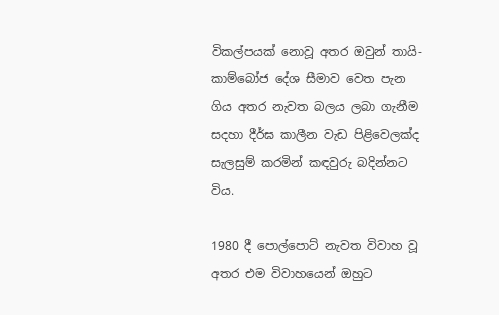විකල්පයක් නොවූ අතර ඔවුන් තායි- කාම්බෝජ දේශ සීමාව වෙත පැන ගිය අතර නැවත බලය ලබා ගැනීම සදහා දීර්ඝ කාලීන වැඩ පිළිවෙලක්ද සැලසුම් කරමින් කඳවුරු බදින්නට විය.

1980 දී පොල්පොට් නැවත විවාහ වූ අතර එම විවාහයෙන් ඔහුට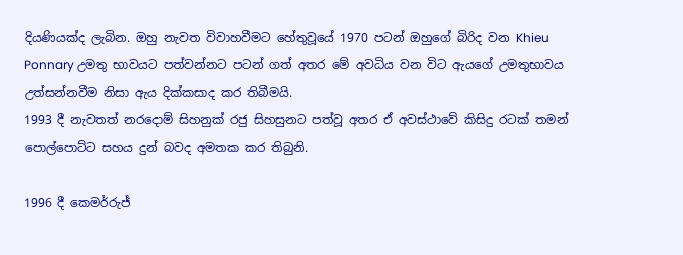දියණියක්ද ලැබින‍. ඔහු නැවත විවාහවීමට හේතුවූයේ 1970 පටන් ඔහුගේ බිරිද වන Khieu Ponnary උමතු භාවයට පත්වන්නට පටන් ගත් අතර මේ අවධිය වන විට ඇයගේ උමතුභාවය උත්සන්නවීම නිසා ඇය දික්කසාද කර තිබීමයි.
1993 දී නැවතත් නරදොම් සිහනුක් රජු සිහසුනට පත්වූ අතර ඒ අවස්ථාවේ කිසිදු රටක් තමන් පොල්පොට්ට සහය දුන් බවද අමතක කර තිබුනි.

1996 දී කෙමර්රුජ්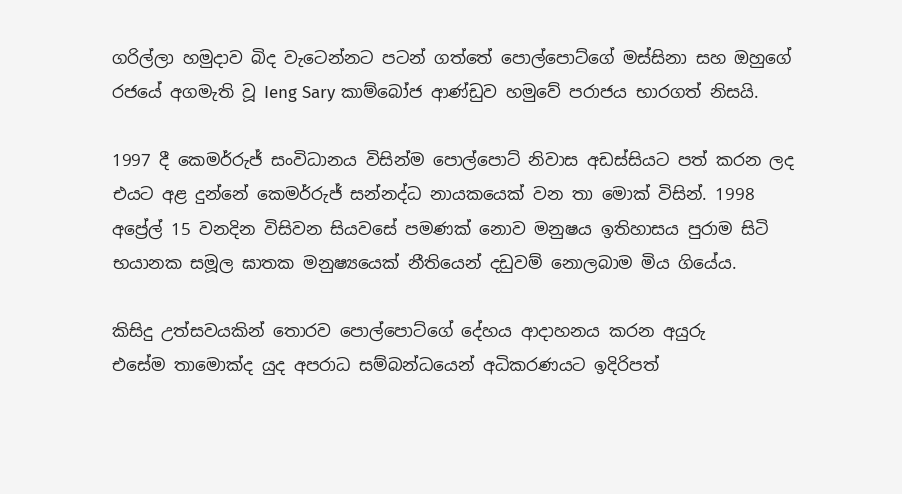ගරිල්ලා හමුදාව බිද වැටෙන්නට පටන් ගත්තේ පොල්පොට්ගේ මස්සිනා සහ ඔහුගේ රජයේ අගමැති වූ Ieng Sary කාම්බෝජ ආණ්ඩුව හමුවේ පරාජය භාරගත් නිසයි.

1997 දී කෙමර්රුජ් සංවිධානය විසින්ම පොල්පොට් නිවාස අඩස්සියට පත් කරන ලද එයට අළ දුන්නේ කෙමර්රුජ් සන්නද්ධ නායකයෙක් වන තා මොක් විසින්. 1998 අප්‍රේල් 15 වනදින විසිවන සියවසේ පමණක් නොව මනුෂය ඉතිහාසය පුරාම සිටි භයානක සමූල ඝාතක මනුෂ්‍යයෙක් නීතියෙන් දඩුවම් නොලබාම මිය ගියේය.

කිසිදු උත්සවයකින් තොරව පොල්පොට්ගේ දේහය ආදාහනය කරන අයුරු
එසේම තාමොක්ද යුද අපරාධ සම්බන්ධයෙන් අධිකරණයට ඉදිරිපත්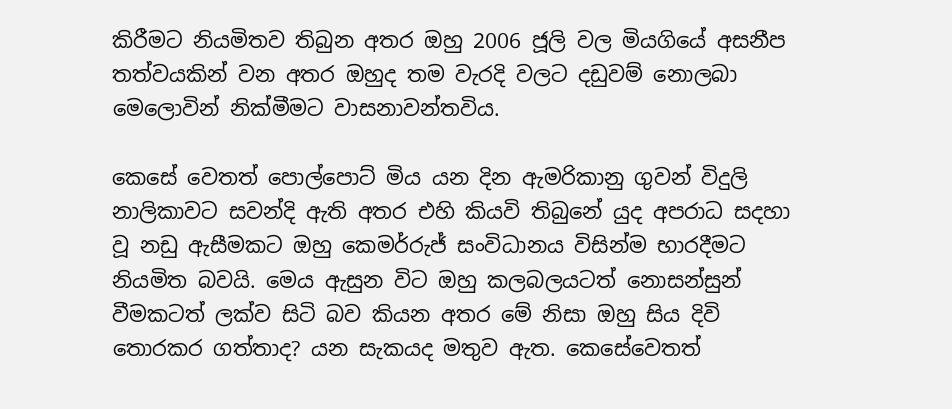කිරීමට නියමිතව තිබුන අතර ඔහු 2006 ජූලි වල මියගියේ අසනීප තත්වයකින් වන අතර ඔහුද තම වැරදි වලට දඩුවම් නොලබා මෙලොවින් නික්මීමට වාසනාවන්තවිය.

කෙසේ වෙතත් පොල්පොට් මිය යන දින ඇමරිකානු ගුවන් විදුලි නාලිකාවට සවන්දි ඇති අතර එහි කියවි තිබුනේ යුද අපරාධ සදහා වූ නඩු ඇසීමකට ඔහු කෙමර්රුජ් සංවිධානය විසින්ම භාරදීමට නියමිත බවයි. මෙය ඇසුන විට ඔහු කලබලයටත් නොසන්සුන් වීමකටත් ලක්ව සිටි බව කියන අතර මේ නිසා ඔහු සිය දිවි තොරකර ගත්තාද? යන සැකයද මතුව ඇත. කෙසේවෙතත්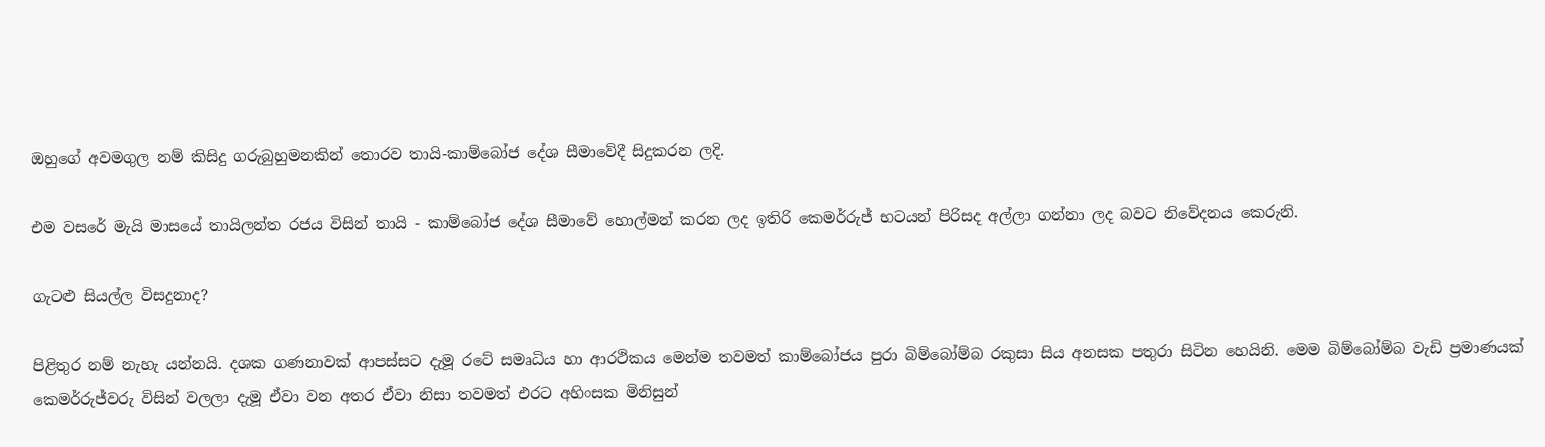ඔහුගේ අවමගුල නම් කිසිදු ගරුබුහුමනකින් තොරව තායි-කාම්බෝජ දේශ සීමාවේදී සිදුකරන ලදි.

එම වසරේ මැයි මාසයේ තායිලන්ත රජය විසින් තායි - කාම්බෝජ දේශ සීමාවේ හොල්මන් කරන ලද ඉතිරි කෙමර්රුජ් භටයන් පිරිසද අල්ලා ගන්නා ලද බවට නිවේදනය කෙරුනි.

ගැටළු සියල්ල විසදුනාද?

පිළිතුර නම් නැහැ යන්නයි. දශක ගණනාවක් ආපස්සට දැමූ රටේ සමෘධිය හා ආරථිකය මෙන්ම තවමත් කාම්බෝජය පුරා බිම්බෝම්බ රකුසා සිය අනසක පතුරා සිටින හෙයිනි. මෙම බිම්බෝම්බ වැඩි ප්‍රමාණයක් කෙමර්රුජ්වරු විසින් වලලා දැමූ ඒවා වන අතර ඒවා නිසා තවමත් එරට අහිංසක මිනිසුන්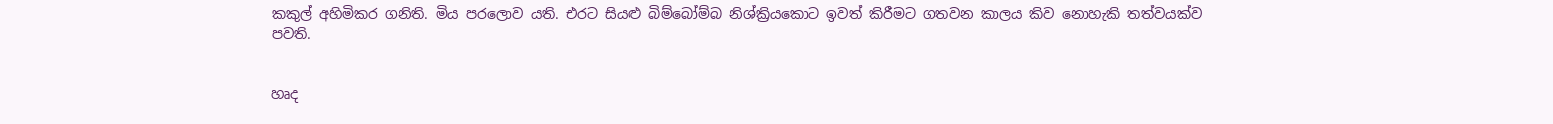කකුල් අහිමිකර ගනිති. මිය පර‍ලොව යති. එරට සියළු බිම්බෝම්බ නිශ්ක්‍රියකොට ඉවත් කිරීමට ගතවන කාලය කිව නොහැකි තත්වයක්ව පවති.


හෘද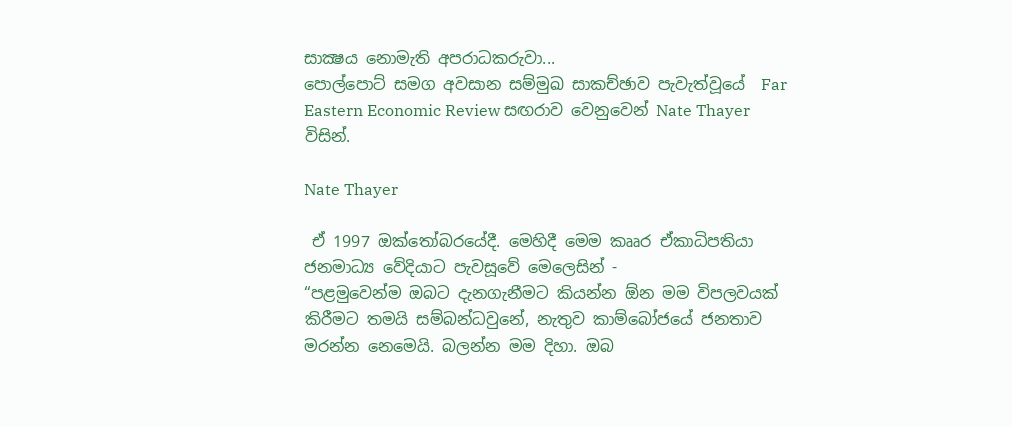සාක්‍ෂය නොමැති අපරාධකරුවා...
පොල්පොට් සමග අවසාන සම්මුඛ සාකච්ඡාව පැවැත්වූයේ  Far Eastern Economic Review සඟරාව වෙනුවෙන් Nate Thayer විසින්.

Nate Thayer

 ඒ 1997 ඔක්තෝබරයේදී. මෙහිදී මෙම කෲර ඒකාධිපතියා ජනමාධ්‍ය වේදියාට පැවසූවේ මෙලෙසින් -
“පළමුවෙන්ම ඔබට දැනගැනීමට කියන්න ඕන මම විපලවයක් කිරීමට තමයි සම්බන්ධවුනේ, නැතුව කාම්බෝජයේ ජනතාව මරන්න නෙමෙයි. බලන්න මම දිහා. ඔබ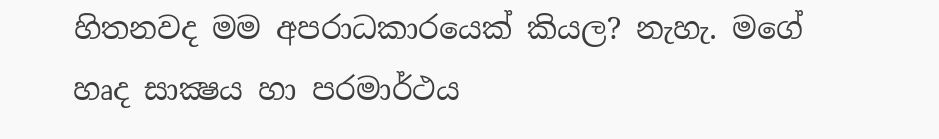හිතනවද මම අපරාධකාරයෙක් කියල? නැහැ. මගේ හෘද සාක්‍ෂය හා පරමාර්ථය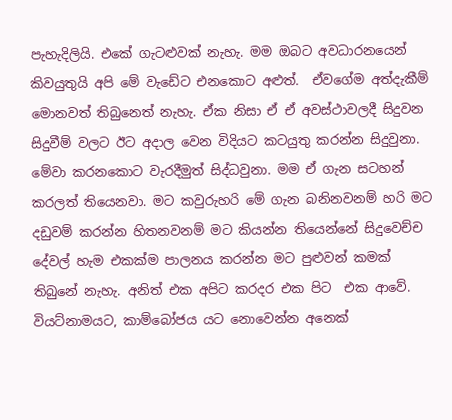පැහැදිලියි. එකේ ගැටළුවක් නැහැ. මම ඔබට අවධාරනයෙන් කිවයුතුයි අපි මේ වැඩේට එනකොට අළුත්.  ඒවගේම අත්දැකීම් මොනවත් තිබුනෙත් නැහැ. ඒක නිසා ඒ ඒ අවස්ථාවලදී සිදුවන සිදුවීම් වලට ඊට අදාල වෙන විදියට කටයුතු කරන්න සිදුවුනා. මේවා කරනකොට වැරදීමුත් සිද්ධවුනා. මම ඒ ගැන සටහන් කරලත් තියෙනවා. මට කවු‍රුහරි මේ ගැන බනිනවනම් හරි මට දඩුවම් කරන්න හිතනවනම් මට කියන්න තියෙන්නේ සිදුවෙච්ච දේවල් හැම එකක්ම පාලනය කරන්න මට පුළුවන් කමක් තිබුනේ නැහැ. අනිත් එක අපිට කරදර එක පිට  එක ආවේ.  වියට්නාමයට, කාම්බෝජය ‍යට නොවෙන්න අනෙක්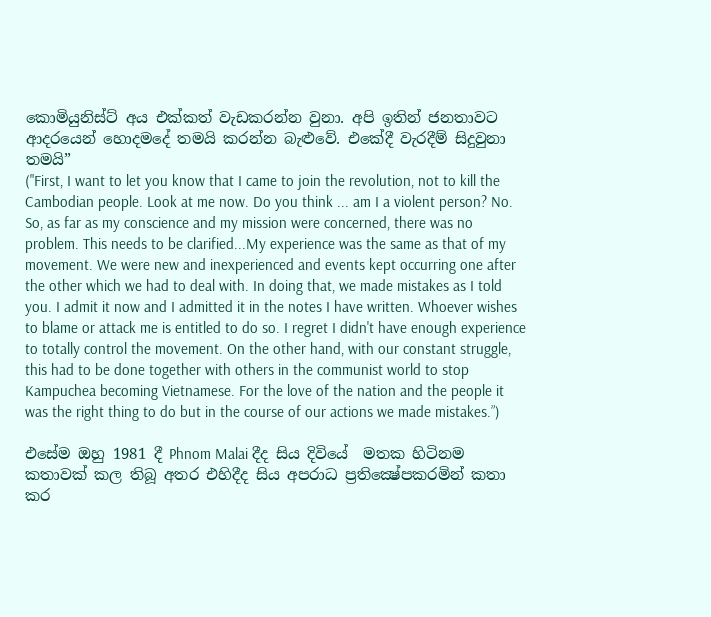කොමියුනිස්ට් අය එක්කත් වැඩකරන්න වුනා. අපි ඉතින් ජනතාවට ආදරයෙන් හොදමදේ තමයි කරන්න බැළුවේ. එකේදී වැරදීම් සිදුවුනා තමයි”
("First, I want to let you know that I came to join the revolution, not to kill the Cambodian people. Look at me now. Do you think ... am I a violent person? No. So, as far as my conscience and my mission were concerned, there was no problem. This needs to be clarified...My experience was the same as that of my movement. We were new and inexperienced and events kept occurring one after the other which we had to deal with. In doing that, we made mistakes as I told you. I admit it now and I admitted it in the notes I have written. Whoever wishes to blame or attack me is entitled to do so. I regret I didn't have enough experience to totally control the movement. On the other hand, with our constant struggle, this had to be done together with others in the communist world to stop Kampuchea becoming Vietnamese. For the love of the nation and the people it was the right thing to do but in the course of our actions we made mistakes.”)

එසේම ඔහු 1981 දී Phnom Malai දීද සිය දිවියේ  මතක හිටිනම කතාවක් කල තිබූ අතර එහිදීද සිය අපරාධ ප්‍රති‍ක්‍ෂේපකරමින් කතා කර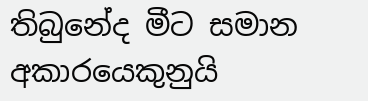තිබුනේද මීට සමාන අකාරයෙකුනුයි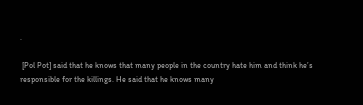.

 [Pol Pot] said that he knows that many people in the country hate him and think he’s responsible for the killings. He said that he knows many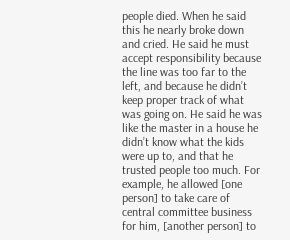people died. When he said this he nearly broke down and cried. He said he must accept responsibility because the line was too far to the left, and because he didn’t keep proper track of what was going on. He said he was like the master in a house he didn’t know what the kids were up to, and that he trusted people too much. For example, he allowed [one person] to take care of central committee business for him, [another person] to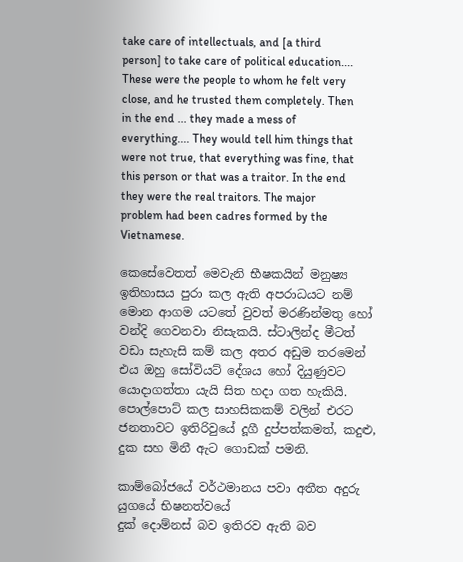take care of intellectuals, and [a third person] to take care of political education.... These were the people to whom he felt very close, and he trusted them completely. Then in the end ... they made a mess of everything.... They would tell him things that were not true, that everything was fine, that this person or that was a traitor. In the end they were the real traitors. The major problem had been cadres formed by the Vietnamese.

කෙසේවෙතත් මෙවැනි භීෂකයින් මනුෂ්‍ය ඉතිහාසය පුරා කල ඇති අපරාධයට නම් මොන ආගම යටතේ වුවත් මරණින්මතු හෝ වන්දි ගෙවනවා නිසැකයි. ස්ටාලින්ද මීටත් වඩා සැහැසි කම් කල අතර අඩුම තරමෙන් එය ඔහු සෝවියට් දේශය හෝ දියුණුවට යොදාගත්තා යැයි සිත හදා ගත හැකියි. පොල්පොට් කල සාහසිකකම් වලින් එරට ජනතාවට ඉතිරිවුයේ දූගී දුප්පත්කමත්, කදුළු, දුක සහ මිනී ඇට ගොඩක් පමනි.

කාම්බෝජයේ වර්ථමානය පවා අතීත අදුරු යුගයේ භිෂනත්වයේ
දුක් දොම්නස් බව ඉතිරව ඇති බව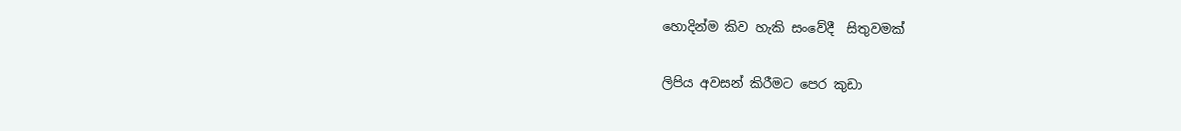හොදින්ම කිව හැකි සංවේදී  සිතුවමක්

ලිපිය අවසන් කිරීමට‍ පෙර කුඩා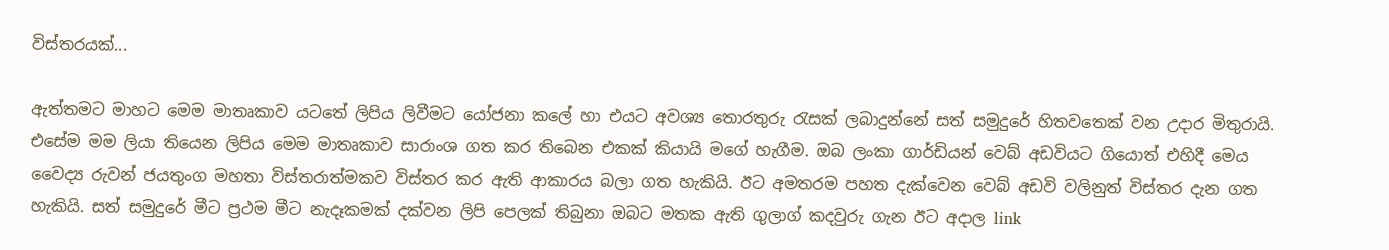විස්තරයක්...

ඇත්තමට මාහට මෙම මාතෘකාව යටතේ ලිපිය ලිවීමට යෝජනා කලේ හා එයට අවශ්‍ය තොරතුරු රැසක් ලබාදුන්නේ සත් සමුදුරේ හිතවතෙක් වන උදාර මිතුරායි. එසේම මම ලියා තියෙන ලිපිය මෙම මාතෘකාව සාරාංශ ගත කර තිබෙන එකක් කියායි මගේ හැගීම. ඔබ ලංකා ගාර්ඩියන් වෙබ් අඩවියට ගියොත් එහිදී මෙය වෛද්‍ය රුවන් ජයතුංග මහතා විස්තරාත්මකව විස්තර කර ඇති ආකාරය බලා ගත හැකියි. ඊට අමතරම පහත දැක්වෙන වෙබ් අඩවි වලිනුත් විස්තර දැන ගත හැකියි. සත් සමුදුරේ මීට ප්‍රථම මීට නැදෑකමක් දක්වන ලිපි පෙලක් තිබුනා ඔබට මතක ඇති ගුලාග් කදවුරු ගැන ඊට අදාල link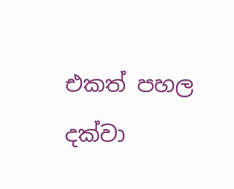එකත් පහල දක්වා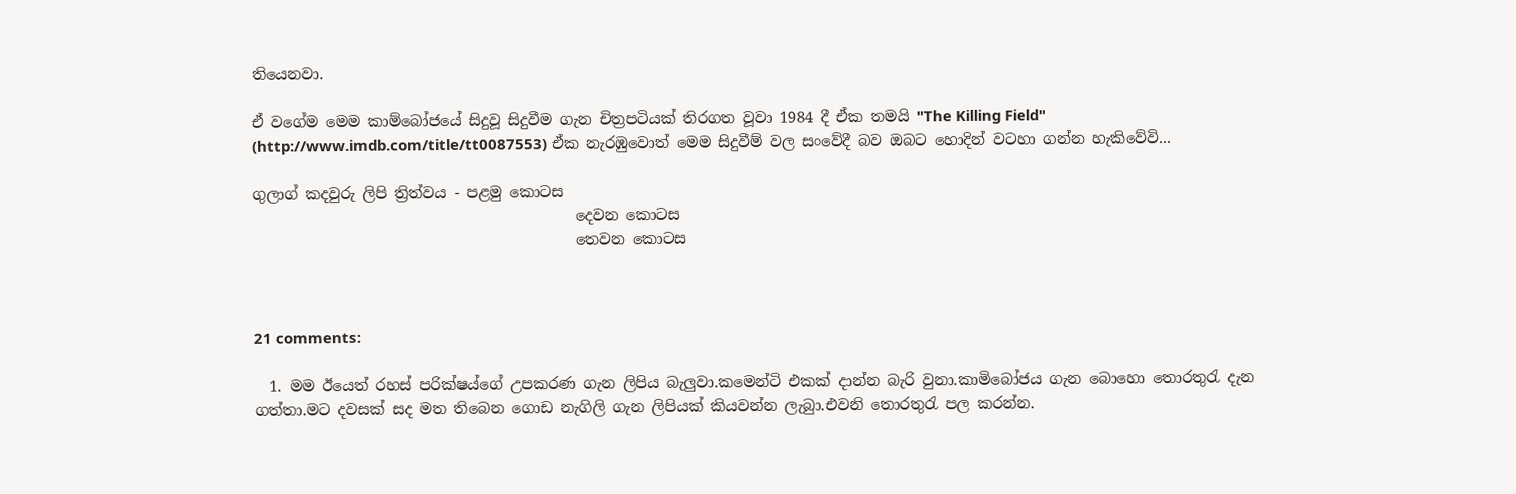තියෙනවා.

ඒ වගේම මෙම කාම්බෝජයේ සිදුවූ සිදුවීම ගැන චිත්‍රපටියක් තිරගත වූවා 1984 දී ඒක තමයි "The Killing Field" (http://www.imdb.com/title/tt0087553) ඒක නැරඹුවොත් මෙම සිදුවීම් වල සංවේදී බව ඔබ‍ට හොදින් වටහා ගන්න හැකිවේවි...

ගුලාග් කදවුරු ලිපි ත්‍රිත්වය - පළමු කොටස
                                           දෙවන කොටස
                                           තෙවන කොටස



21 comments:

  1. මම ඊයෙත් රහස් පරික්ෂය්ගේ උපකරණ ගැන ලිපිය බැලුවා.කමෙන්ටි එකක් දාන්න බැරි වුනා.කාමිබෝජය ගැන බොහො තොරතුරැ දැන ගත්තා.මට දවසක් සද මත තිබෙන ගොඩ නැගිලි ගැන ලිපියක් කියවන්න ලැබුා.එවනි තොරතුරැ පල කරන්න.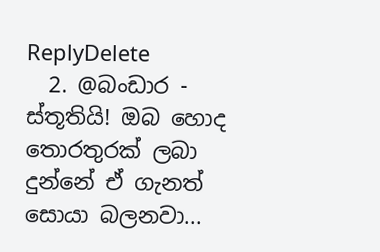ReplyDelete
  2. @බංඩාර - ස්තූතියි! ඔබ හොද තොරතුරක් ලබා දුන්නේ ඒ ගැනත් සොයා බලනවා...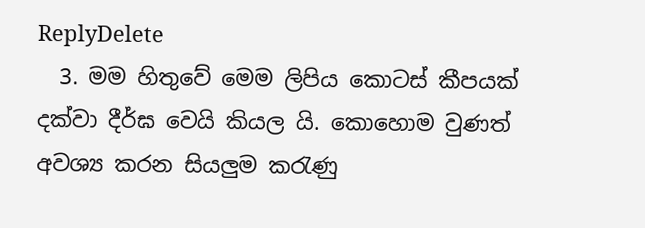ReplyDelete
  3. මම හිතුවේ මෙම ලිපිය කොටස් කීපයක් දක්වා දීර්ඝ වෙයි කියල යි. කොහොම වුණත් අවශ්‍ය කරන සියලුම කරැණු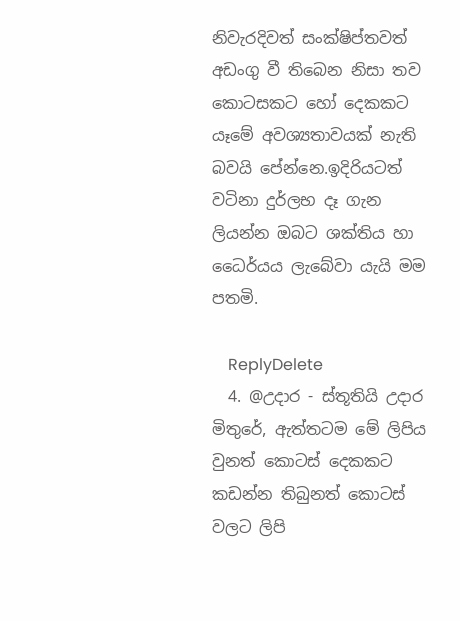නිවැරදිවත් සංක්ෂිප්තවත් අඩංගු වී තිබෙන නිසා තව කොටසකට හෝ දෙකකට යෑමේ අවශ්‍යතාවයක් නැති බවයි පේන්නෙ.ඉදිරියටත් වටිනා දුර්ලභ දෑ ගැන ලියන්න ඔබට ශක්තිය හා ධෛර්යය ලැබේවා යැයි මම පතමි.

    ReplyDelete
  4. @උදාර - ස්තූතියි උදාර මිතුරේ, ඇත්තටම මේ ලිපිය වුනත් කොටස් දෙකකට කඩන්න තිබුනත් කොටස් වලට ලිපි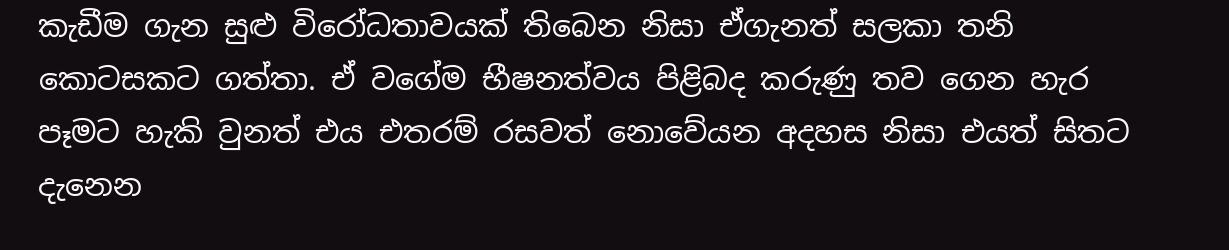කැඩීම ගැන සුළු විරෝධතාවයක් තිබෙන නිසා ඒගැනත් සලකා තනි කොටසකට ගත්තා. ඒ වගේම භීෂනත්වය පිළිබද කරුණු තව ගෙන හැර පෑමට හැකි වුනත් එය එතරම් රසවත් නොවේයන අදහස නිසා එයත් සිතට දැනෙන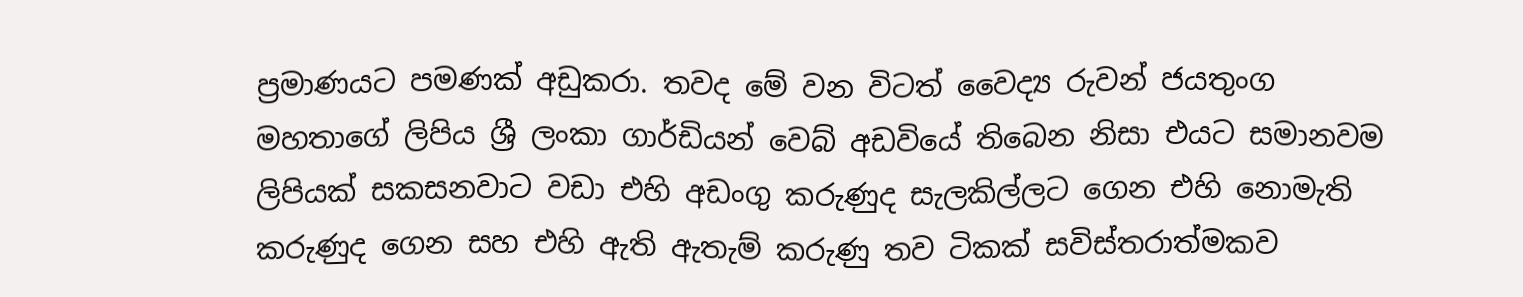ප්‍රමාණයට පමණක් අඩුකරා. තවද මේ වන විටත් වෛද්‍ය රුවන් ජයතුංග මහතාගේ ලිපිය ශ්‍රී ලංකා ගාර්ඩියන් වෙබ් අඩවියේ තිබෙන නිසා එයට සමානවම ලිපියක් සකසනවාට වඩා එහි අඩංගු කරුණුද සැලකිල්ලට ගෙන එහි නොමැති කරුණුද ගෙන සහ එහි ඇති ඇතැම් කරුණු තව ටිකක් සවිස්තරාත්මකව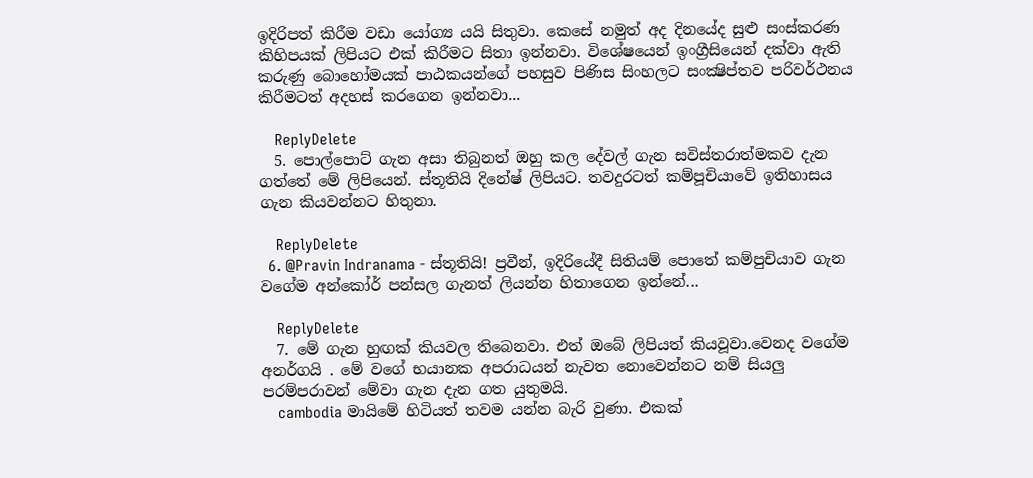ඉදිරිපත් කිරීම වඩා යෝග්‍ය යයි සිතුවා. කෙසේ නමුත් අද දින‍යේද සුළු සංස්කරණ කිහිපයක් ලිපියට එක් කිරීමට සිතා ඉන්නවා. වි‍ශේෂයෙන් ඉංග්‍රීසියෙන් දක්වා ඇති කරුණු බොහෝමයක් පාඨකයන්ගේ පහසුව පිණිස සිංහලට සංක්‍ෂිප්තව පරිවර්ථනය කිරීමටත් අදහස් කරගෙන ඉන්නවා...

    ReplyDelete
  5. පොල්පොට් ගැන අසා තිබුනත් ඔහු කල දේවල් ගැන සවිස්තරාත්මකව දැන ගත්තේ මේ ලිපියෙන්. ස්තූතියි දිනේෂ් ලිපියට. තවදුරටත් කම්පූචියාවේ ඉතිහාසය ගැන කියවන්නට හිතුනා.

    ReplyDelete
  6. @Pravin Indranama - ස්තූතියි! ප්‍රවීන්, ඉදිරියේදී සිතියම් පොතේ කම්පුචියාව ගැන වගේම අන්කෝර් පන්සල ගැනත් ලියන්න හිතාගෙන ඉන්නේ...

    ReplyDelete
  7. මේ ගැන හුඟක් කියවල තිබෙනවා. එත් ඔබේ ලිපියත් කියවූවා.වෙනද වගේම අනර්ගයි . මේ වගේ භයානක අපරාධයන් නැවත නොවෙන්නට නම් සියලු පරම්පරාවන් මේවා ගැන දැන ගත යුතුමයි.
    cambodia මායිමේ හිටියත් තවම යන්න බැරි වුණා. එකක්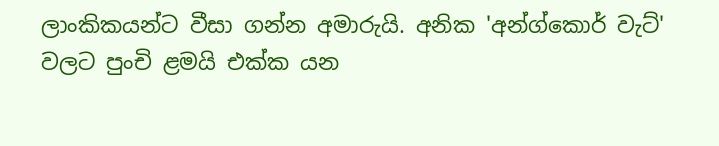ලාංකිකයන්ට වීසා ගන්න අමාරුයි. අනික 'අන්ග්කොර් වැට්' වලට පුංචි ළමයි එක්ක යන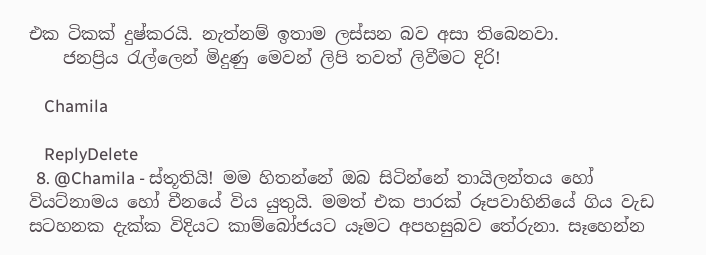එක ටිකක් දුෂ්කරයි. නැත්නම් ඉතාම ලස්සන බව අසා තිබෙනවා.
    ජනප්‍රිය රැල්ලෙන් මිදුණු මෙවන් ලිපි තවත් ලිවීමට දිරි!

    Chamila

    ReplyDelete
  8. @Chamila - ස්තූතියි! මම හිතන්නේ ඔබ සිටින්නේ තායිලන්ත‍ය හෝ වියට්නාමය හෝ චීනයේ විය යුතුයි. මමත් එක පාරක් රූපවාහිනියේ ගිය වැඩ සටහනක දැක්ක විදියට කාම්බෝජයට යෑමට අපහසුබව තේරුනා. සෑහෙන්න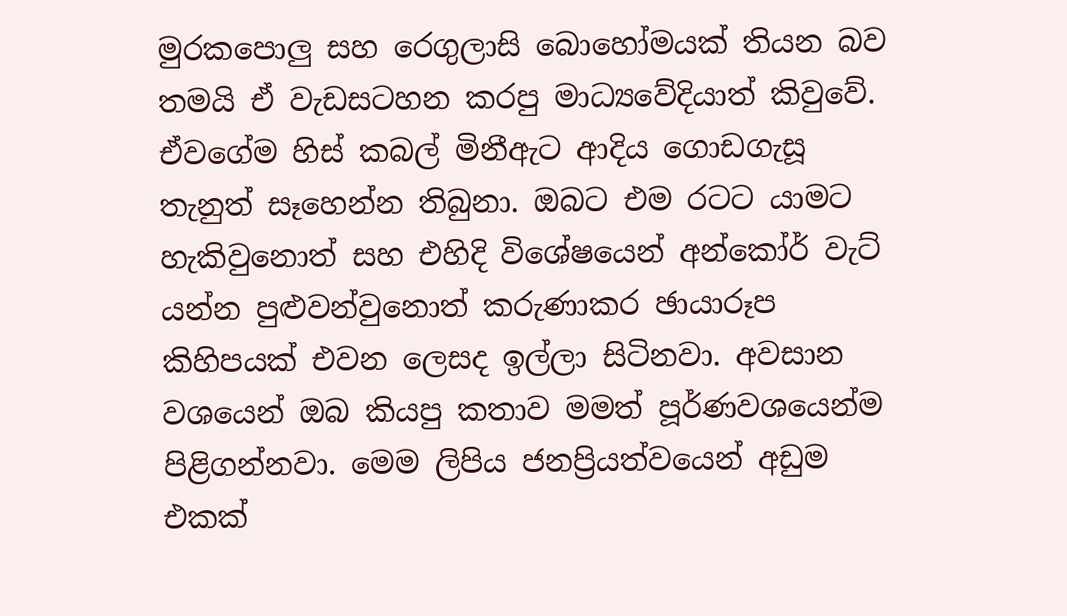මුරකපොලු සහ රෙගුලාසි බොහෝමයක් තියන බව තමයි ඒ වැඩසටහන කරපු මාධ්‍යවේදියාත් කිවුවේ. ඒවගේම හිස් කබල් මිනීඇ‍ට ආදිය ගොඩගැසූ තැනුත් සෑහෙන්න තිබුනා. ඔබට එම රටට යාමට හැකිවුනොත් සහ එහිදි විශේ‍ෂයෙන් අන්කෝර් වැට් යන්න පුළුවන්වුනොත් කරුණාකර ඡායාරූප කිහිපයක් එවන ලෙසද ඉල්ලා සිටිනවා. අවසාන වශයෙන් ඔබ කියපු කතාව මමත් පූර්ණවශයෙන්ම පිළිගන්නවා. මෙම ලිපිය ජනප්‍රියත්වයෙන් අඩුම එකක්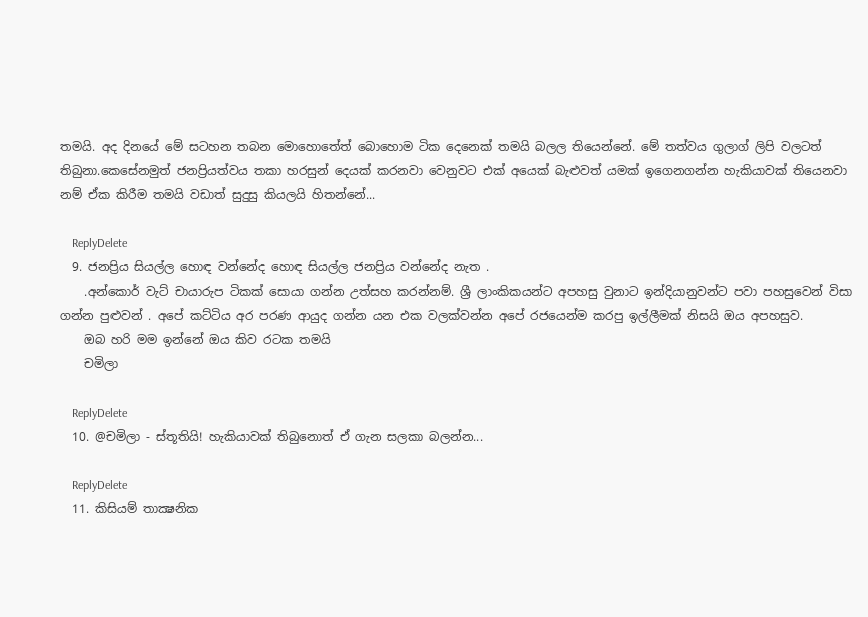තමයි. අද දිනයේ මේ සටහන තබන මොහොතේත් බොහොම ටික දෙනෙක් තමයි බලල තියෙන්නේ. මේ තත්වය ගුලාග් ලිපි වලටත් තිබුනා.කෙසේනමුත් ජනප්‍රියත්වය තකා හරසුන් දෙයක් කරනවා වෙනුවට එක් අයෙක් බැළුවත් යමක් ඉගෙනගන්න හැකියාවක් තියෙනවා නම් ඒක කිරීම තමයි වඩාත් සුදුසු කියලයි හිතන්නේ...

    ReplyDelete
  9. ජනප්‍රිය සියල්ල හොඳ වන්නේද හොඳ සියල්ල ජනප්‍රිය වන්නේද නැත .
    .අන්කොර් වැට් චායාරුප ටිකක් සොයා ගන්න උත්සහ කරන්නම්. ශ්‍රී ලාංකිකයන්ට අපහසු වුනාට ඉන්දියානුවන්ට පවා පහසුවෙන් විසා ගන්න පුළුවන් . අපේ කට්ටිය අර පරණ ආයුද ගන්න යන එක වලක්වන්න අපේ රජයෙන්ම කරපු ඉල්ලීමක් නිසයි ඔය අපහසුව.
    ඔබ හරි මම ඉන්නේ ඔය කිව රටක තමයි
    චමිලා

    ReplyDelete
  10. @චමිලා - ස්තූතියි! හැකියාවක් තිබුනොත් ඒ ගැන සලකා බලන්න...

    ReplyDelete
  11. කිසියම් තාක්‍ෂනික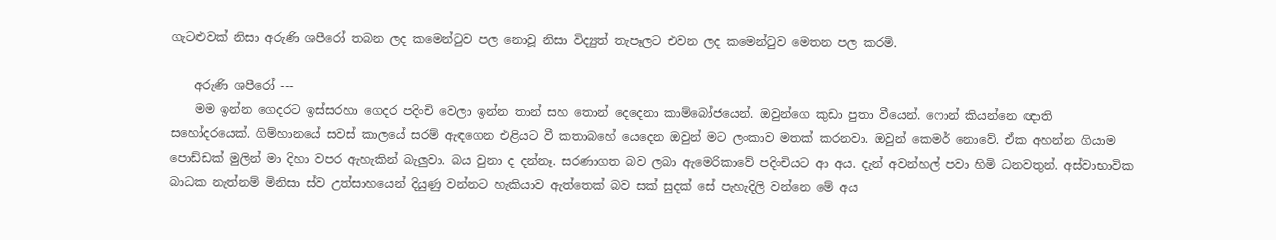ගැටළුවක් නිසා අරුණි ශපීරෝ තබන ලද කමෙන්ටුව පල නොවූ නිසා විද්‍යුත් තැපෑලට එවන ලද ‍කමෙන්ටුව මෙතන පල කරමි.

    අරුණි ශපීරෝ ---
    මම ඉන්න ගෙදරට ඉස්සරහා ගෙදර පදිංචි වෙලා ඉන්න තාන් සහ තොන් දෙදෙනා කාම්බෝජයෙන්. ඔවුන්ගෙ කුඩා පුතා වීයෙන්. ෆොන් කියන්නෙ ඥාති සහෝදරයෙක්. ගිම්හානයේ සවස් කාලයේ සරම් ඇඳගෙන එළියට වී කතාබහේ යෙදෙන ඔවුන් මට ලංකාව මතක් කරනවා. ඔවුන් කෙමර් නොවේ. ඒක අහන්න ගියාම පොඩ්ඩක් මුලින් මා දිහා වපර ඇහැකින් බැලුවා. බය වුනා ද දන්නෑ. සරණාගත බව ලබා ඇමෙරිකාවේ පදිංචියට ආ අය. දැන් අවන්හල් පවා හිමි ධනවතුන්. අස්වාභාවික බාධක නැත්නම් මිනිසා ස්ව උත්සාහයෙන් දියුණු වන්නට හැකියාව ඇත්තෙක් බව සක් සුදක් සේ පැහැදිලි වන්නෙ මේ අය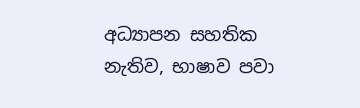අධ්‍යාපන සහතික නැතිව, භාෂාව පවා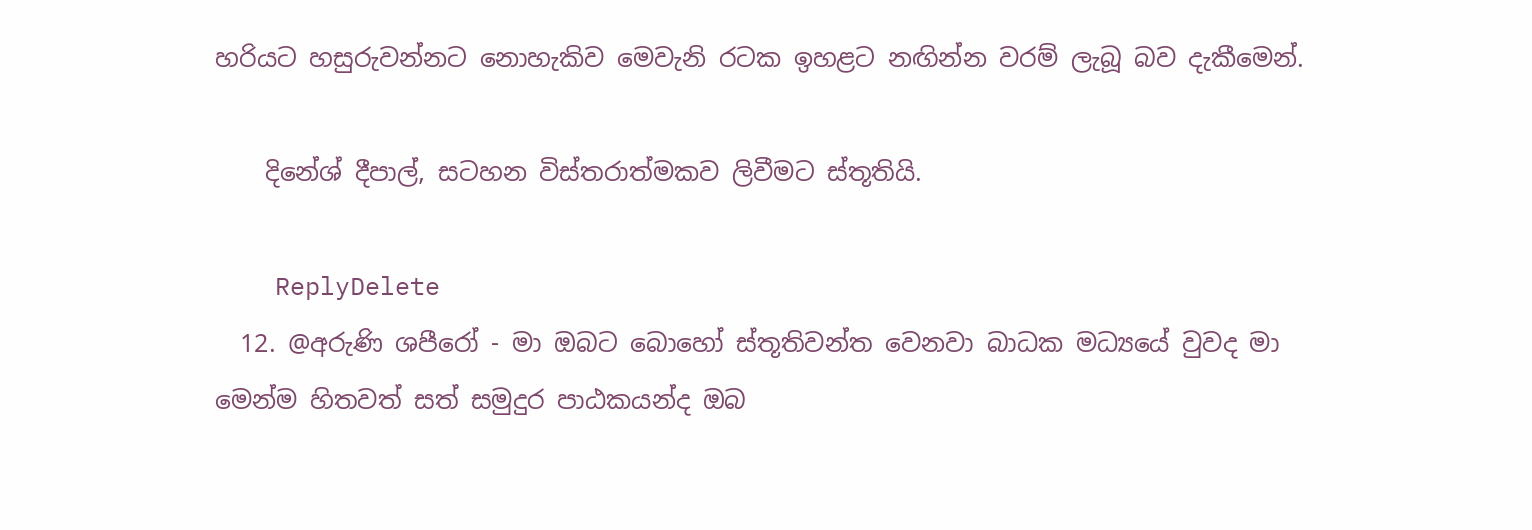හරියට හසුරුවන්නට නොහැකිව මෙවැනි රටක ඉහළට නඟින්න වරම් ලැබූ බව දැකීමෙන්.

    දිනේශ් දීපාල්, සටහන විස්තරාත්මකව ලිවීමට ස්තූතියි.

    ReplyDelete
  12. @අරුණි ශපීරෝ - මා ඔබට බොහෝ ස්තූතිවන්ත වෙනවා බාධක මධ්‍යයේ වුවද මා මෙන්ම හිතවත් සත් සමුදුර පාඨකයන්ද ඔබ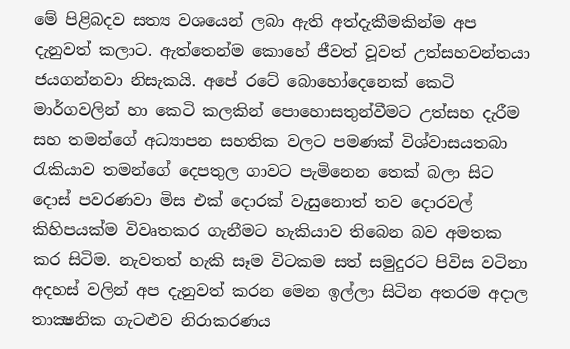මේ පිළිබදව සත්‍ය වශයෙන් ලබා ඇති අත්දැකීමකින්ම අප දැනුවත් කලාට. ඇත්තෙන්ම කොහේ ජීවත් වූවත් උත්සහවන්තයා ජයගන්නවා නිසැකයි. අපේ රටේ බොහෝදෙනෙක් කෙටි මාර්ගවලින් හා කෙටි කලකින් පොහොසතුන්වීමට උත්සහ දැරීම සහ තමන්ගේ අධ්‍යාපන සහතික වලට පමණක් විශ්වාසයතබා රැකියාව තමන්ගේ දෙපතුල ගාවට පැමිනෙන තෙක් බලා සිට දොස් පවරණවා මිස එක් දොරක් වැසුනොත් තව දොරවල් කිහිපයක්ම විවෘතකර ගැනීමට හැකියාව තිබෙන බව අමතක කර සිටිම. නැවතත් හැකි සෑම විටකම සත් සමුදුරට පිවිස වටිනා අදහස් වලින් අප දැනුවත් කරන මෙන ඉල්ලා සිටින අතරම අදාල තාක්‍ෂනික ගැටළුව නිරාකරණය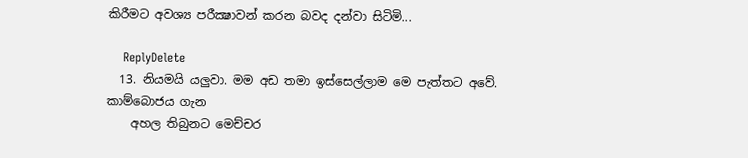කිරීමට අවශ්‍ය පරීක්‍ෂාවන් කරන බවද දන්වා සිටිමි...

    ReplyDelete
  13. නියමයි යලුවා. මම අඩ තමා ඉස්සෙල්ලාම මෙ පැත්තට අවේ. කාම්බොජය ගැන
    අහල තිබුනට මෙච්චර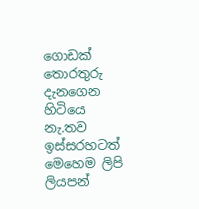ගොඩක් තොරතුරු දැනගෙන හිටියෙ නැ.තව ඉස්සරහටත් මෙහෙම ලිපි ලියපන්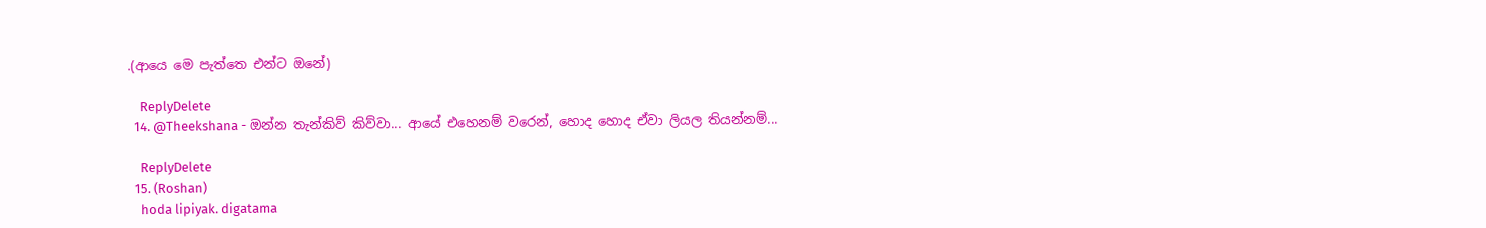.(ආයෙ මෙ පැත්තෙ එන්ට ඔනේ)

    ReplyDelete
  14. @Theekshana - ඔන්න තැන්කිව් කිව්වා... ආයේ එහෙනම් වරෙන්, හොද හොද ඒවා ලියල තියන්නම්...

    ReplyDelete
  15. (Roshan)
    hoda lipiyak. digatama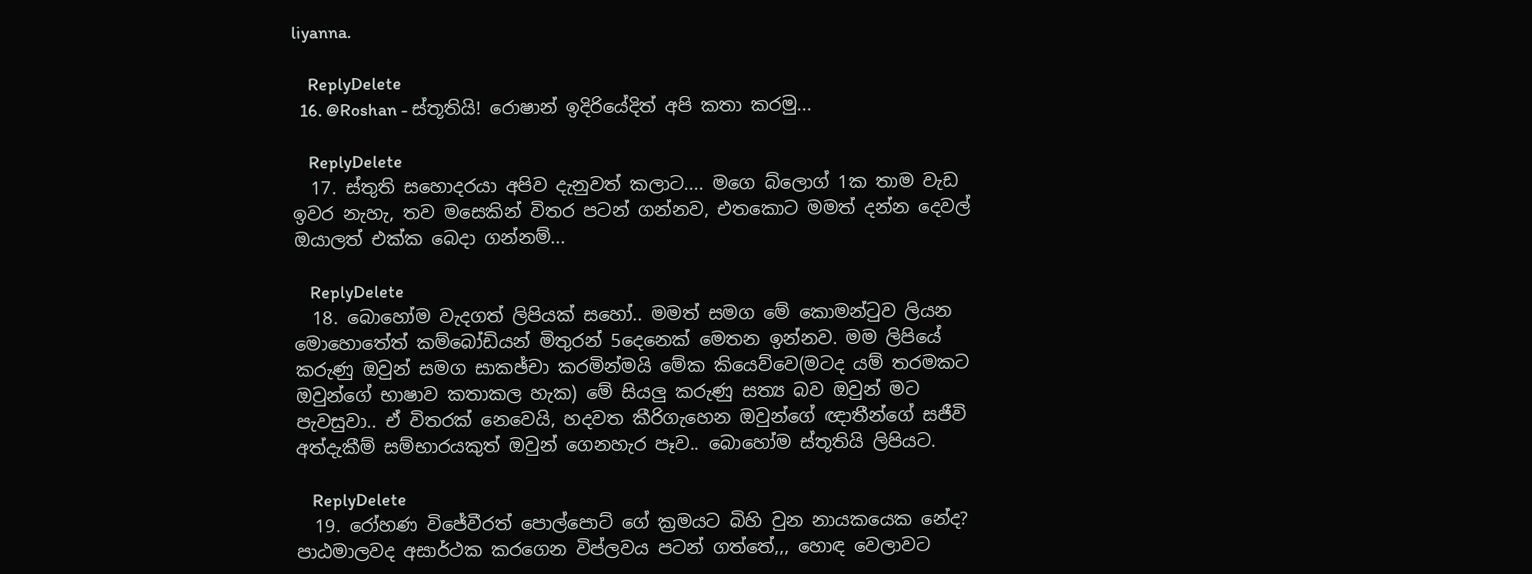liyanna.

    ReplyDelete
  16. @Roshan - ස්තූතියි! රොෂාන් ඉදිරියේදිත් අපි කතා කරමු...

    ReplyDelete
  17. ස්තුති සහොදරයා අපිව දැනුවත් කලාට.... මගෙ බ්ලොග් 1ක තාම වැඩ ඉවර නැහැ, තව මසෙකින් විතර පටන් ගන්නව, එතකොට මමත් දන්න දෙවල් ඔයාලත් එක්ක බෙදා ගන්නම්...

    ReplyDelete
  18. බොහෝම වැදගත් ලිපියක් සහෝ.. මමත් සමග මේ කොමන්ටුව ලියන මොහොතේත් කම්බෝඩියන් මිතුරන් 5දෙනෙක් මෙතන ඉන්නව. මම ලිපියේ කරුණු ඔවුන් සමග සාකඡ්චා කරමින්මයි මේක කියෙව්වෙ(මටද යම් තරමකට ඔවුන්ගේ භාෂාව කතාකල හැක) මේ සියලු කරුණු සත්‍ය බව ඔවුන් මට පැවසුවා.. ඒ විතරක් නෙවෙයි, හදවත කීරිගැහෙන ඔවුන්ගේ ඥාතීන්ගේ සජීවි අත්දැකීම් සම්භාරයකුත් ඔවුන් ගෙනහැර පෑව.. බොහෝම ස්තූතියි ලිපියට.

    ReplyDelete
  19. රෝහණ විජේවීරත් පොල්පොට් ගේ ක්‍රමයට බිහි වුන නායකයෙක නේද? පාඨමාලවද අසාර්ථක කරගෙන විප්ලවය පටන් ගත්තේ,,, හොඳ වෙලාවට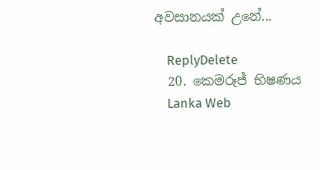අවසානයක් උනේ...

    ReplyDelete
  20. කෙමරූජ් භිෂණය
    Lanka Web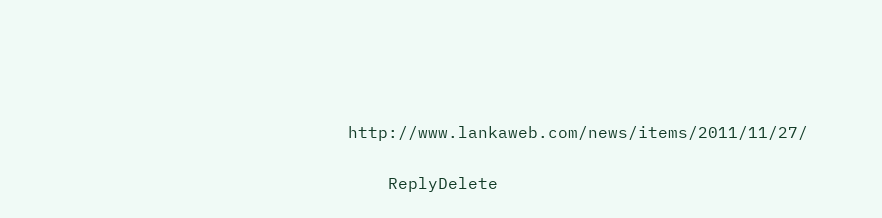http://www.lankaweb.com/news/items/2011/11/27/

    ReplyDelete